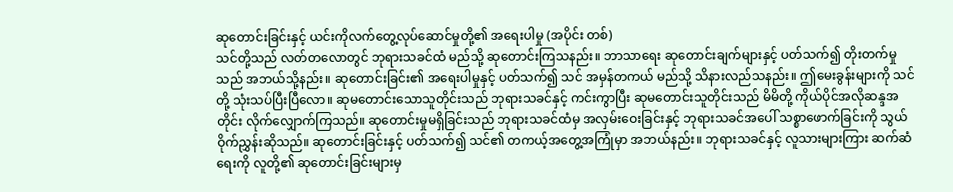ဆုတောင်းခြင်းနှင့် ယင်းကိုလက်တွေ့လုပ်ဆောင်မှုတို့၏ အရေးပါမှု (အပိုင်း တစ်)
သင်တို့သည် လတ်တလောတွင် ဘုရားသခင်ထံ မည်သို့ ဆုတောင်းကြသနည်း။ ဘာသာရေး ဆုတောင်းချက်များနှင့် ပတ်သက်၍ တိုးတက်မှုသည် အဘယ်သို့နည်း။ ဆုတောင်းခြင်း၏ အရေးပါမှုနှင့် ပတ်သက်၍ သင် အမှန်တကယ် မည်သို့ သိနားလည်သနည်း။ ဤမေးခွန်းများကို သင်တို့ သုံးသပ်ပြီးပြီလော။ ဆုမတောင်းသောသူတိုင်းသည် ဘုရားသခင်နှင့် ကင်းကွာပြီး ဆုမတောင်းသူတိုင်းသည် မိမိတို့ ကိုယ်ပိုင်အလိုဆန္ဒအတိုင်း လိုက်လျှောက်ကြသည်။ ဆုတောင်းမှုမရှိခြင်းသည် ဘုရားသခင်ထံမှ အလှမ်းဝေးခြင်းနှင့် ဘုရားသခင်အပေါ် သစ္စာဖောက်ခြင်းကို သွယ်ဝိုက်ညွှန်းဆိုသည်။ ဆုတောင်းခြင်းနှင့် ပတ်သက်၍ သင်၏ တကယ့်အတွေ့အကြုံမှာ အဘယ်နည်း။ ဘုရားသခင်နှင့် လူသားများကြား ဆက်ဆံရေးကို လူတို့၏ ဆုတောင်းခြင်းများမှ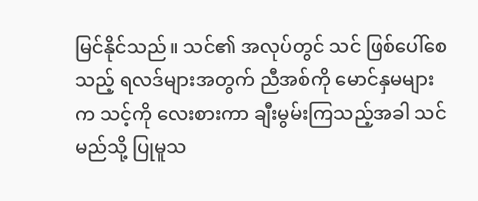မြင်နိုင်သည်။ သင်၏ အလုပ်တွင် သင် ဖြစ်ပေါ်စေသည့် ရလဒ်များအတွက် ညီအစ်ကို မောင်နှမများက သင့်ကို လေးစားကာ ချီးမွမ်းကြသည့်အခါ သင် မည်သို့ ပြုမူသ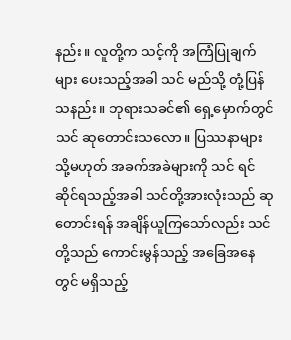နည်း။ လူတို့က သင့်ကို အကြံပြုချက်များ ပေးသည့်အခါ သင် မည်သို့ တုံ့ပြန်သနည်း။ ဘုရားသခင်၏ ရှေ့မှောက်တွင် သင် ဆုတောင်းသလော။ ပြဿနာများ သို့မဟုတ် အခက်အခဲများကို သင် ရင်ဆိုင်ရသည့်အခါ သင်တို့အားလုံးသည် ဆုတောင်းရန် အချိန်ယူကြသော်လည်း သင်တို့သည် ကောင်းမွန်သည့် အခြေအနေတွင် မရှိသည့်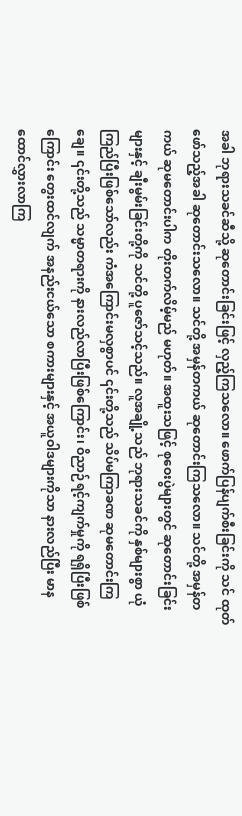အခါ ဘုရားသခင်ဆီသို့ ဆုတောင်းခြင်းဖြင့် လှည့်ကြသလော။ ဖောက်ပြန်ပျက်စီးခြင်းကို သင် ထုတ်ဖော်သည့်အခါ ဆုတောင်းသလော။ သင်တို့ အမှန်တကယ် ဆုတောင်းကြသလော။ သင်တို့ အမှန်တကယ် ဆုမတောင်းပါက တိုးတက်လိမ့်မည် မဟုတ်။ အထူးသဖြင့် စုဝေးပွဲများတွင် ဆုတောင်းခြင်းများနှင့် ချီးမွမ်းခြင်းတို့ကို သင်တို့ ပူဇော်သင့်သည်။ လူအချို့သည် ဘုရားသခင်ကို နှစ်များစွာ ယုံကြည်ပြီးဖြစ်သော်လည်း ကံအကြောင်းမလှစွာပင် ၎င်းတို့သည် သိပ်မကြာခဏ ဆုမတောင်းကြချေ။ ၎င်းတို့သည် သမ္မာတရားကို နားလည်လာပြီးဖြစ်ကြောင်း၊ ဝိညာဉ်ရင့်ကျက်မှုကို ရရှိပြီးဖြစ်ကြောင်း တွေးထင်လျက် အနည်းငယ်သော စကားများနှင့် အယူဝါဒများကိုသာ နားလည်ပြီး မာနထောင်လွှားလာကြ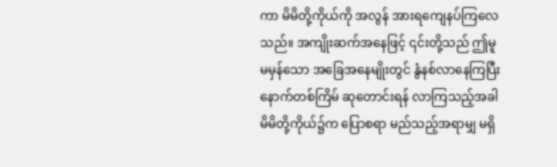ကာ မိမိတို့ကိုယ်ကို အလွန် အားရကျေနပ်ကြလေသည်။ အကျိုးဆက်အနေဖြင့် ၎င်းတို့သည် ဤမူမမှန်သော အခြေအနေမျိုးတွင် နွံနစ်လာနေကြပြီး နောက်တစ်ကြိမ် ဆုတောင်းရန် လာကြသည့်အခါ မိမိတို့ကိုယ်၌က ပြောစရာ မည်သည့်အရာမျှ မရှိ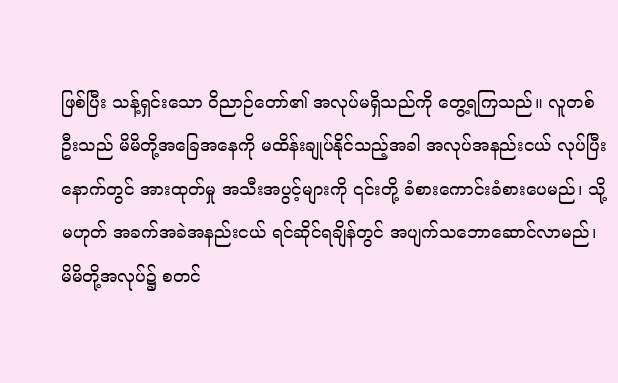ဖြစ်ပြီး သန့်ရှင်းသော ဝိညာဉ်တော်၏ အလုပ်မရှိသည်ကို တွေ့ရကြသည်။ လူတစ်ဦးသည် မိမိတို့အခြေအနေကို မထိန်းချုပ်နိုင်သည့်အခါ အလုပ်အနည်းငယ် လုပ်ပြီးနောက်တွင် အားထုတ်မှု အသီးအပွင့်များကို ၎င်းတို့ ခံစားကောင်းခံစားပေမည်၊ သို့မဟုတ် အခက်အခဲအနည်းငယ် ရင်ဆိုင်ရချိန်တွင် အပျက်သဘောဆောင်လာမည်၊ မိမိတို့အလုပ်၌ စတင်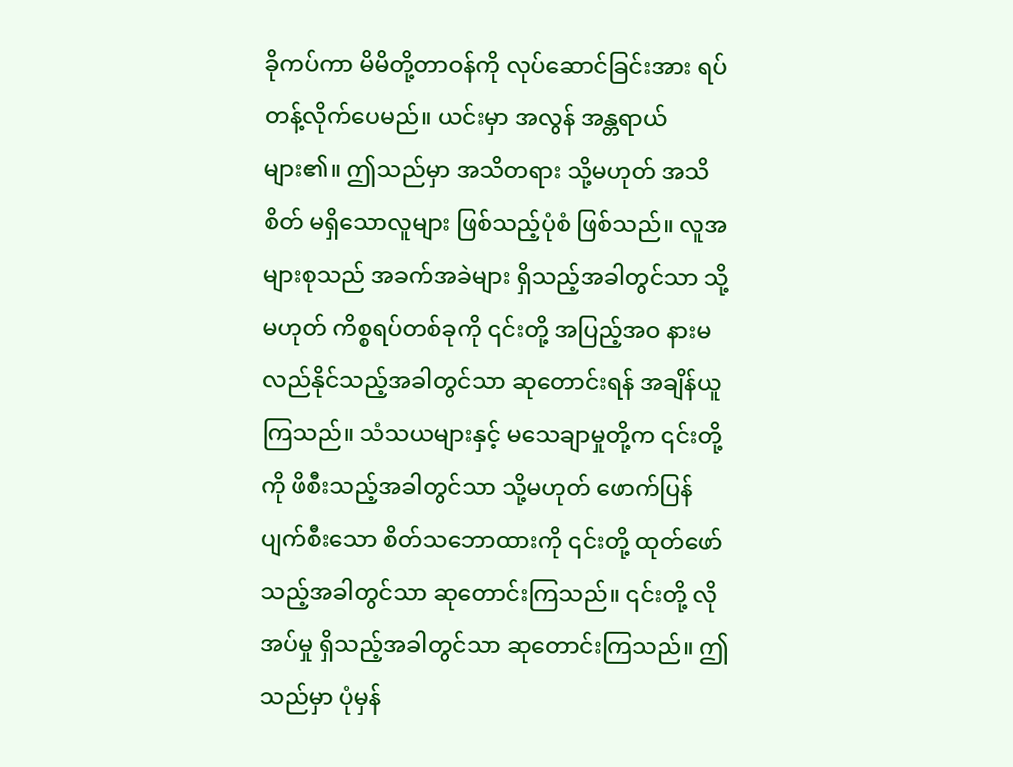ခိုကပ်ကာ မိမိတို့တာဝန်ကို လုပ်ဆောင်ခြင်းအား ရပ်တန့်လိုက်ပေမည်။ ယင်းမှာ အလွန် အန္တရာယ်များ၏။ ဤသည်မှာ အသိတရား သို့မဟုတ် အသိစိတ် မရှိသောလူများ ဖြစ်သည့်ပုံစံ ဖြစ်သည်။ လူအများစုသည် အခက်အခဲများ ရှိသည့်အခါတွင်သာ သို့မဟုတ် ကိစ္စရပ်တစ်ခုကို ၎င်းတို့ အပြည့်အဝ နားမလည်နိုင်သည့်အခါတွင်သာ ဆုတောင်းရန် အချိန်ယူကြသည်။ သံသယများနှင့် မသေချာမှုတို့က ၎င်းတို့ကို ဖိစီးသည့်အခါတွင်သာ သို့မဟုတ် ဖောက်ပြန်ပျက်စီးသော စိတ်သဘောထားကို ၎င်းတို့ ထုတ်ဖော်သည့်အခါတွင်သာ ဆုတောင်းကြသည်။ ၎င်းတို့ လိုအပ်မှု ရှိသည့်အခါတွင်သာ ဆုတောင်းကြသည်။ ဤသည်မှာ ပုံမှန်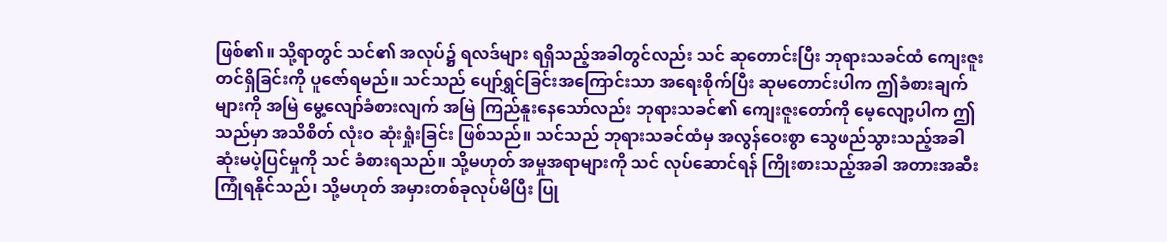ဖြစ်၏။ သို့ရာတွင် သင်၏ အလုပ်၌ ရလဒ်များ ရရှိသည့်အခါတွင်လည်း သင် ဆုတောင်းပြီး ဘုရားသခင်ထံ ကျေးဇူးတင်ရှိခြင်းကို ပူဇော်ရမည်။ သင်သည် ပျော်ရွှင်ခြင်းအကြောင်းသာ အရေးစိုက်ပြီး ဆုမတောင်းပါက ဤခံစားချက်များကို အမြဲ မွေ့လျော်ခံစားလျက် အမြဲ ကြည်နူးနေသော်လည်း ဘုရားသခင်၏ ကျေးဇူးတော်ကို မေ့လျော့ပါက ဤသည်မှာ အသိစိတ် လုံးဝ ဆုံးရှုံးခြင်း ဖြစ်သည်။ သင်သည် ဘုရားသခင်ထံမှ အလွန်ဝေးစွာ သွေဖည်သွားသည့်အခါ ဆုံးမပဲ့ပြင်မှုကို သင် ခံစားရသည်။ သို့မဟုတ် အမှုအရာများကို သင် လုပ်ဆောင်ရန် ကြိုးစားသည့်အခါ အတားအဆီး ကြုံရနိုင်သည်၊ သို့မဟုတ် အမှားတစ်ခုလုပ်မိပြီး ပြု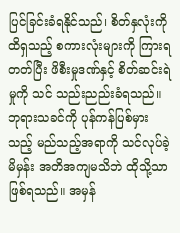ပြင်ခြင်းခံရနိုင်သည်၊ စိတ်နှလုံးကို ထိရှသည့် စကားလုံးများကို ကြားရတတ်ပြီး ဖိစီးမှုဒဏ်နှင့် စိတ်ဆင်းရဲမှုကို သင် သည်းညည်းခံရသည်။ ဘုရားသခင်ကို ပုန်ကန်ပြစ်မှားသည့် မည်သည့်အရာကို သင်လုပ်ခဲ့မိမှန်း အတိအကျမသိဘဲ ထိုသို့သာ ဖြစ်ရသည်။ အမှန်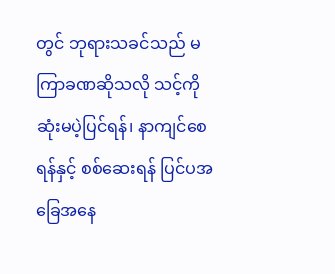တွင် ဘုရားသခင်သည် မကြာခဏဆိုသလို သင့်ကို ဆုံးမပဲ့ပြင်ရန်၊ နာကျင်စေရန်နှင့် စစ်ဆေးရန် ပြင်ပအခြေအနေ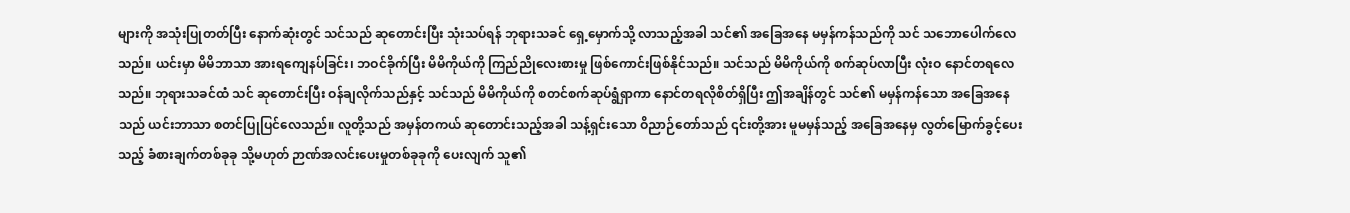များကို အသုံးပြုတတ်ပြီး နောက်ဆုံးတွင် သင်သည် ဆုတောင်းပြီး သုံးသပ်ရန် ဘုရားသခင် ရှေ့မှောက်သို့ လာသည့်အခါ သင်၏ အခြေအနေ မမှန်ကန်သည်ကို သင် သဘောပေါက်လေသည်။ ယင်းမှာ မိမိဘာသာ အားရကျေနပ်ခြင်း၊ ဘဝင်ခိုက်ပြီး မိမိကိုယ်ကို ကြည်ညိုလေးစားမှု ဖြစ်ကောင်းဖြစ်နိုင်သည်။ သင်သည် မိမိကိုယ်ကို စက်ဆုပ်လာပြီး လုံးဝ နောင်တရလေသည်။ ဘုရားသခင်ထံ သင် ဆုတောင်းပြီး ဝန်ချလိုက်သည်နှင့် သင်သည် မိမိကိုယ်ကို စတင်စက်ဆုပ်ရွံရှာကာ နောင်တရလိုစိတ်ရှိပြီး ဤအချိန်တွင် သင်၏ မမှန်ကန်သော အခြေအနေသည် ယင်းဘာသာ စတင်ပြုပြင်လေသည်။ လူတို့သည် အမှန်တကယ် ဆုတောင်းသည့်အခါ သန့်ရှင်းသော ဝိညာဉ်တော်သည် ၎င်းတို့အား မူမမှန်သည့် အခြေအနေမှ လွတ်မြောက်ခွင့်ပေးသည့် ခံစားချက်တစ်ခုခု သို့မဟုတ် ဉာဏ်အလင်းပေးမှုတစ်ခုခုကို ပေးလျက် သူ၏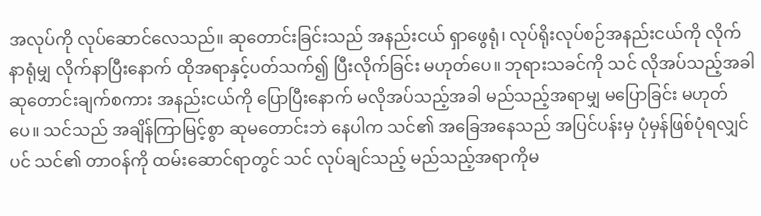အလုပ်ကို လုပ်ဆောင်လေသည်။ ဆုတောင်းခြင်းသည် အနည်းငယ် ရှာဖွေရုံ၊ လုပ်ရိုးလုပ်စဉ်အနည်းငယ်ကို လိုက်နာရုံမျှ လိုက်နာပြီးနောက် ထိုအရာနှင့်ပတ်သက်၍ ပြီးလိုက်ခြင်း မဟုတ်ပေ။ ဘုရားသခင်ကို သင် လိုအပ်သည့်အခါ ဆုတောင်းချက်စကား အနည်းငယ်ကို ပြောပြီးနောက် မလိုအပ်သည့်အခါ မည်သည့်အရာမျှ မပြောခြင်း မဟုတ်ပေ။ သင်သည် အချိန်ကြာမြင့်စွာ ဆုမတောင်းဘဲ နေပါက သင်၏ အခြေအနေသည် အပြင်ပန်းမှ ပုံမှန်ဖြစ်ပုံရလျှင်ပင် သင်၏ တာဝန်ကို ထမ်းဆောင်ရာတွင် သင် လုပ်ချင်သည့် မည်သည့်အရာကိုမ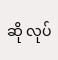ဆို လုပ်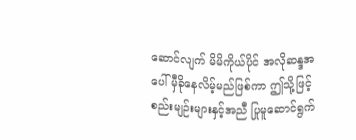ဆောင်လျက် မိမိကိုယ်ပိုင် အလိုဆန္ဒအပေါ် မှီခိုနေလိမ့်မည်ဖြစ်ကာ ဤသို့ဖြင့် စည်းမျဉ်းများနှင့်အညီ ပြုမူဆောင်ရွက်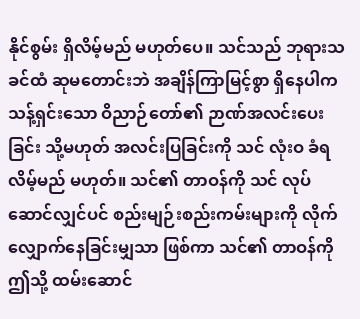နိုင်စွမ်း ရှိလိမ့်မည် မဟုတ်ပေ။ သင်သည် ဘုရားသခင်ထံ ဆုမတောင်းဘဲ အချိန်ကြာမြင့်စွာ ရှိနေပါက သန့်ရှင်းသော ဝိညာဉ်တော်၏ ဉာဏ်အလင်းပေးခြင်း သို့မဟုတ် အလင်းပြခြင်းကို သင် လုံးဝ ခံရလိမ့်မည် မဟုတ်။ သင်၏ တာဝန်ကို သင် လုပ်ဆောင်လျှင်ပင် စည်းမျဉ်းစည်းကမ်းများကို လိုက်လျှောက်နေခြင်းမျှသာ ဖြစ်ကာ သင်၏ တာဝန်ကို ဤသို့ ထမ်းဆောင်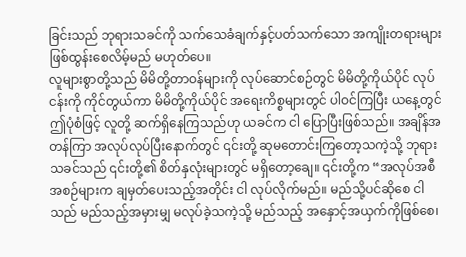ခြင်းသည် ဘုရားသခင်ကို သက်သေခံချက်နှင့်ပတ်သက်သော အကျိုးတရားများ ဖြစ်ထွန်းစေလိမ့်မည် မဟုတ်ပေ။
လူများစွာတို့သည် မိမိတို့တာဝန်များကို လုပ်ဆောင်စဉ်တွင် မိမိတို့ကိုယ်ပိုင် လုပ်ငန်းကို ကိုင်တွယ်ကာ မိမိတို့ကိုယ်ပိုင် အရေးကိစ္စများတွင် ပါဝင်ကြပြီး ယနေ့တွင် ဤပုံစံဖြင့် လူတို့ ဆက်ရှိနေကြသည်ဟု ယခင်က ငါ ပြောပြီးဖြစ်သည်။ အချိန်အတန်ကြာ အလုပ်လုပ်ပြီးနောက်တွင် ၎င်းတို့ ဆုမတောင်းကြတော့သကဲ့သို့ ဘုရားသခင်သည် ၎င်းတို့၏ စိတ်နှလုံးများတွင် မရှိတော့ချေ။ ၎င်းတို့က “အလုပ်အစီအစဉ်များက ချမှတ်ပေးသည့်အတိုင်း ငါ လုပ်လိုက်မည်။ မည်သို့ပင်ဆိုစေ ငါသည် မည်သည့်အမှားမျှ မလုပ်ခဲ့သကဲ့သို့ မည်သည့် အနှောင့်အယှက်ကိုဖြစ်စေ၊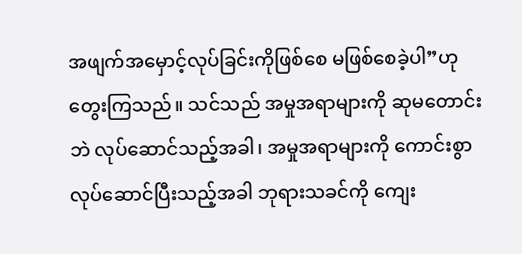အဖျက်အမှောင့်လုပ်ခြင်းကိုဖြစ်စေ မဖြစ်စေခဲ့ပါ”ဟု တွေးကြသည်။ သင်သည် အမှုအရာများကို ဆုမတောင်းဘဲ လုပ်ဆောင်သည့်အခါ၊ အမှုအရာများကို ကောင်းစွာလုပ်ဆောင်ပြီးသည့်အခါ ဘုရားသခင်ကို ကျေး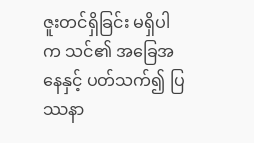ဇူးတင်ရှိခြင်း မရှိပါက သင်၏ အခြေအနေနှင့် ပတ်သက်၍ ပြဿနာ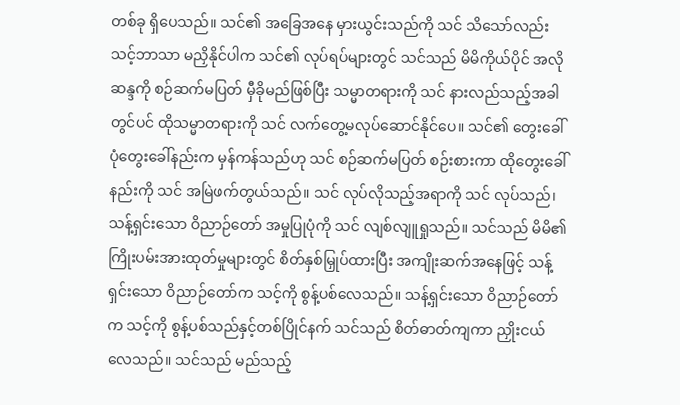တစ်ခု ရှိပေသည်။ သင်၏ အခြေအနေ မှားယွင်းသည်ကို သင် သိသော်လည်း သင့်ဘာသာ မညှိနိုင်ပါက သင်၏ လုပ်ရပ်များတွင် သင်သည် မိမိကိုယ်ပိုင် အလိုဆန္ဒကို စဉ်ဆက်မပြတ် မှီခိုမည်ဖြစ်ပြီး သမ္မာတရားကို သင် နားလည်သည့်အခါတွင်ပင် ထိုသမ္မာတရားကို သင် လက်တွေ့မလုပ်ဆောင်နိုင်ပေ။ သင်၏ တွေးခေါ်ပုံတွေးခေါ်နည်းက မှန်ကန်သည်ဟု သင် စဉ်ဆက်မပြတ် စဉ်းစားကာ ထိုတွေးခေါ်နည်းကို သင် အမြဲဖက်တွယ်သည်။ သင် လုပ်လိုသည့်အရာကို သင် လုပ်သည်၊ သန့်ရှင်းသော ဝိညာဉ်တော် အမှုပြုပုံကို သင် လျစ်လျူရှုသည်။ သင်သည် မိမိ၏ကြိုးပမ်းအားထုတ်မှုများတွင် စိတ်နှစ်မြှုပ်ထားပြီး အကျိုးဆက်အနေဖြင့် သန့်ရှင်းသော ဝိညာဉ်တော်က သင့်ကို စွန့်ပစ်လေသည်။ သန့်ရှင်းသော ဝိညာဉ်တော်က သင့်ကို စွန့်ပစ်သည်နှင့်တစ်ပြိုင်နက် သင်သည် စိတ်ဓာတ်ကျကာ ညှိုးငယ်လေသည်။ သင်သည် မည်သည့်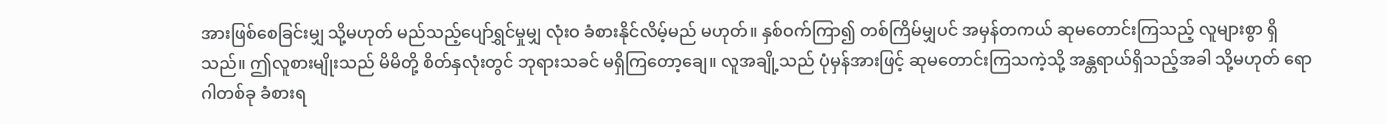အားဖြစ်စေခြင်းမျှ သို့မဟုတ် မည်သည့်ပျော်ရွှင်မှုမျှ လုံးဝ ခံစားနိုင်လိမ့်မည် မဟုတ်။ နှစ်ဝက်ကြာ၍ တစ်ကြိမ်မျှပင် အမှန်တကယ် ဆုမတောင်းကြသည့် လူများစွာ ရှိသည်။ ဤလူစားမျိုးသည် မိမိတို့ စိတ်နှလုံးတွင် ဘုရားသခင် မရှိကြတော့ချေ။ လူအချို့သည် ပုံမှန်အားဖြင့် ဆုမတောင်းကြသကဲ့သို့ အန္တရာယ်ရှိသည့်အခါ သို့မဟုတ် ရောဂါတစ်ခု ခံစားရ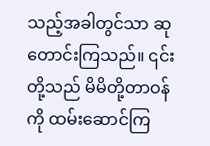သည့်အခါတွင်သာ ဆုတောင်းကြသည်။ ၎င်းတို့သည် မိမိတို့တာဝန်ကို ထမ်းဆောင်ကြ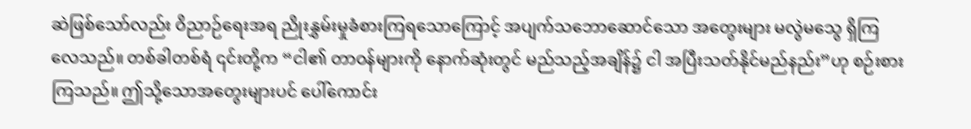ဆဲဖြစ်သော်လည်း ဝိညာဉ်ရေးအရ ညိုးနွှမ်းမှုခံစားကြရသောကြောင့် အပျက်သဘောဆောင်သော အတွေးများ မလွဲမသွေ ရှိကြလေသည်။ တစ်ခါတစ်ရံ ၎င်းတို့က “ငါ၏ တာဝန်များကို နောက်ဆုံးတွင် မည်သည့်အချိန်၌ ငါ အပြီးသတ်နိုင်မည်နည်း”ဟု စဉ်းစားကြသည်။ ဤသို့သောအတွေးများပင် ပေါ်ကောင်း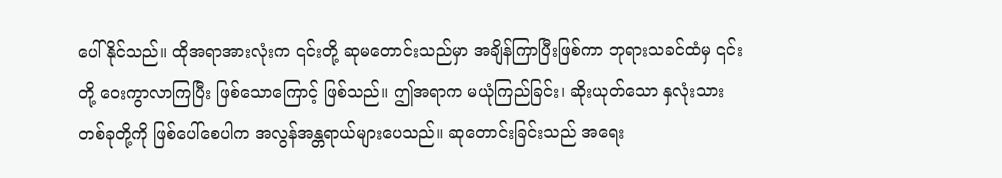ပေါ်နိုင်သည်။ ထိုအရာအားလုံးက ၎င်းတို့ ဆုမတောင်းသည်မှာ အချိန်ကြာပြီးဖြစ်ကာ ဘုရားသခင်ထံမှ ၎င်းတို့ ဝေးကွာလာကြပြီး ဖြစ်သောကြောင့် ဖြစ်သည်။ ဤအရာက မယုံကြည်ခြင်း၊ ဆိုးယုတ်သော နှလုံးသားတစ်ခုတို့ကို ဖြစ်ပေါ်စေပါက အလွန်အန္တရာယ်များပေသည်။ ဆုတောင်းခြင်းသည် အရေး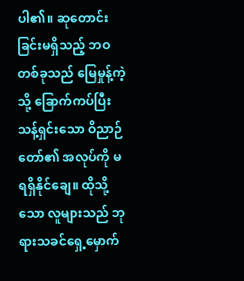ပါ၏။ ဆုတောင်းခြင်းမရှိသည့် ဘဝတစ်ခုသည် မြေမှုန့်ကဲ့သို့ ခြောက်ကပ်ပြီး သန့်ရှင်းသော ဝိညာဉ်တော်၏ အလုပ်ကို မရရှိနိုင်ချေ။ ထိုသို့သော လူများသည် ဘုရားသခင်ရှေ့မှောက်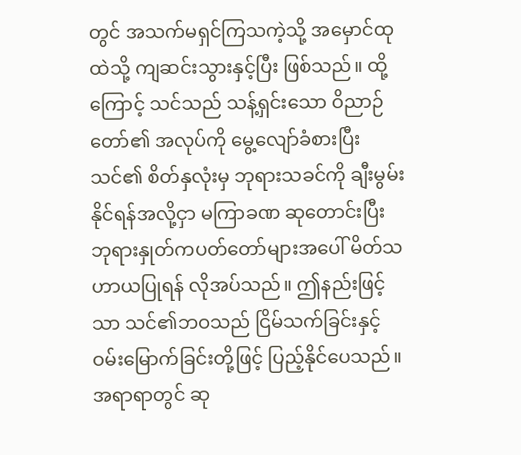တွင် အသက်မရှင်ကြသကဲ့သို့ အမှောင်ထုထဲသို့ ကျဆင်းသွားနှင့်ပြီး ဖြစ်သည်။ ထို့ကြောင့် သင်သည် သန့်ရှင်းသော ဝိညာဉ်တော်၏ အလုပ်ကို မွေ့လျော်ခံစားပြီး သင်၏ စိတ်နှလုံးမှ ဘုရားသခင်ကို ချီးမွမ်းနိုင်ရန်အလို့ငှာ မကြာခဏ ဆုတောင်းပြီး ဘုရားနှုတ်ကပတ်တော်များအပေါ် မိတ်သဟာယပြုရန် လိုအပ်သည်။ ဤနည်းဖြင့်သာ သင်၏ဘဝသည် ငြိမ်သက်ခြင်းနှင့် ဝမ်းမြောက်ခြင်းတို့ဖြင့် ပြည့်နိုင်ပေသည်။ အရာရာတွင် ဆု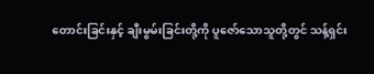တောင်းခြင်းနှင့် ချီးမွမ်းခြင်းတို့ကို ပူဇော်သောသူတို့တွင် သန့်ရှင်း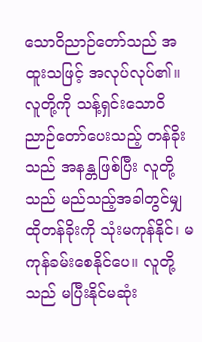သောဝိညာဉ်တော်သည် အထူးသဖြင့် အလုပ်လုပ်၏။ လူတို့ကို သန့်ရှင်းသောဝိညာဉ်တော်ပေးသည့် တန်ခိုးသည် အနန္တဖြစ်ပြီး လူတို့သည် မည်သည့်အခါတွင်မျှ ထိုတန်ခိုးကို သုံးမကုန်နိုင်၊ မကုန်ခမ်းစေနိုင်ပေ။ လူတို့သည် မပြီးနိုင်မဆုံး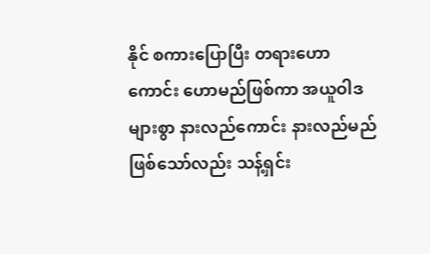နိုင် စကားပြောပြီး တရားဟောကောင်း ဟောမည်ဖြစ်ကာ အယူဝါဒများစွာ နားလည်ကောင်း နားလည်မည်ဖြစ်သော်လည်း သန့်ရှင်း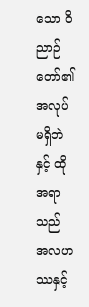သော ဝိညာဉ်တော်၏ အလုပ်မရှိဘဲနှင့် ထိုအရာသည် အလဟဿနှင့်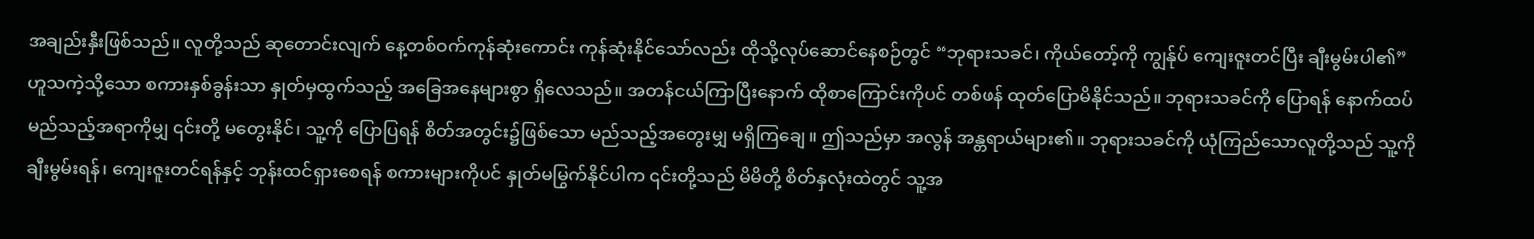အချည်းနှီးဖြစ်သည်။ လူတို့သည် ဆုတောင်းလျက် နေ့တစ်ဝက်ကုန်ဆုံးကောင်း ကုန်ဆုံးနိုင်သော်လည်း ထိုသို့လုပ်ဆောင်နေစဉ်တွင် “ဘုရားသခင်၊ ကိုယ်တော့်ကို ကျွန်ုပ် ကျေးဇူးတင်ပြီး ချီးမွမ်းပါ၏” ဟူသကဲ့သို့သော စကားနှစ်ခွန်းသာ နှုတ်မှထွက်သည့် အခြေအနေများစွာ ရှိလေသည်။ အတန်ငယ်ကြာပြီးနောက် ထိုစာကြောင်းကိုပင် တစ်ဖန် ထုတ်ပြောမိနိုင်သည်။ ဘုရားသခင်ကို ပြောရန် နောက်ထပ် မည်သည့်အရာကိုမျှ ၎င်းတို့ မတွေးနိုင်၊ သူ့ကို ပြောပြရန် စိတ်အတွင်း၌ဖြစ်သော မည်သည့်အတွေးမျှ မရှိကြချေ။ ဤသည်မှာ အလွန် အန္တရာယ်များ၏။ ဘုရားသခင်ကို ယုံကြည်သောလူတို့သည် သူ့ကို ချီးမွမ်းရန်၊ ကျေးဇူးတင်ရန်နှင့် ဘုန်းထင်ရှားစေရန် စကားများကိုပင် နှုတ်မမြွက်နိုင်ပါက ၎င်းတို့သည် မိမိတို့ စိတ်နှလုံးထဲတွင် သူ့အ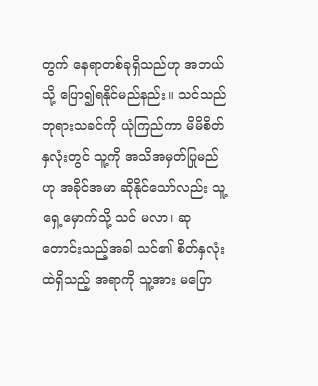တွက် နေရာတစ်ခုရှိသည်ဟု အဘယ်သို့ ပြော၍ရနိုင်မည်နည်း။ သင်သည် ဘုရားသခင်ကို ယုံကြည်ကာ မိမိစိတ်နှလုံးတွင် သူ့ကို အသိအမှတ်ပြုမည်ဟု အခိုင်အမာ ဆိုနိုင်သော်လည်း သူ့ရှေ့မှောက်သို့ သင် မလာ၊ ဆုတောင်းသည့်အခါ သင်၏ စိတ်နှလုံးထဲရှိသည့် အရာကို သူ့အား မပြော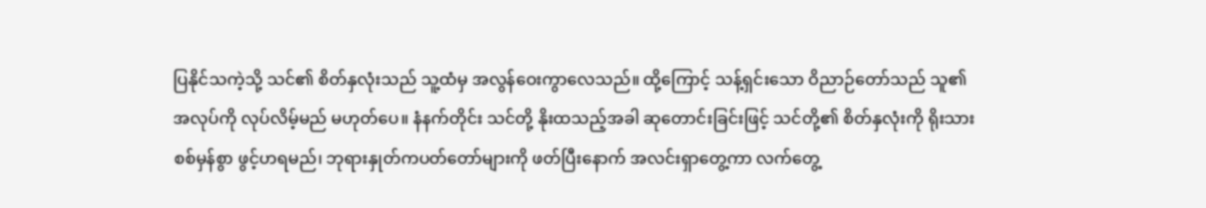ပြနိုင်သကဲ့သို့ သင်၏ စိတ်နှလုံးသည် သူ့ထံမှ အလွန်ဝေးကွာလေသည်။ ထို့ကြောင့် သန့်ရှင်းသော ဝိညာဉ်တော်သည် သူ၏ အလုပ်ကို လုပ်လိမ့်မည် မဟုတ်ပေ။ နံနက်တိုင်း သင်တို့ နိုးထသည့်အခါ ဆုတောင်းခြင်းဖြင့် သင်တို့၏ စိတ်နှလုံးကို ရိုးသားစစ်မှန်စွာ ဖွင့်ဟရမည်၊ ဘုရားနှုတ်ကပတ်တော်များကို ဖတ်ပြီးနောက် အလင်းရှာတွေ့ကာ လက်တွေ့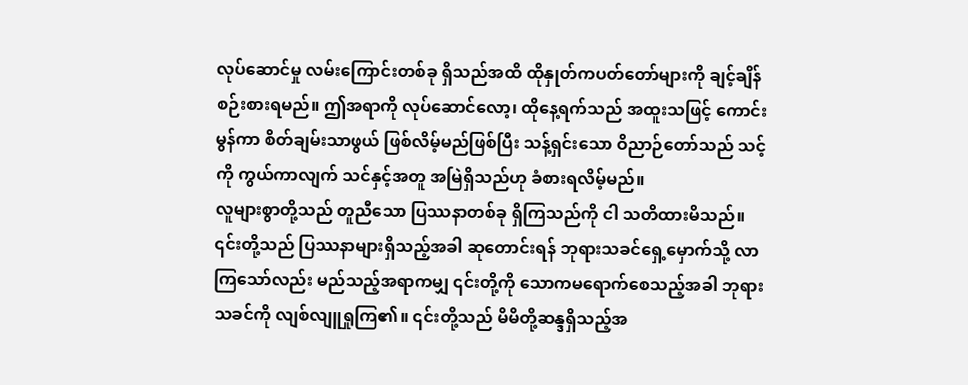လုပ်ဆောင်မှု လမ်းကြောင်းတစ်ခု ရှိသည်အထိ ထိုနှုတ်ကပတ်တော်များကို ချင့်ချိန်စဉ်းစားရမည်။ ဤအရာကို လုပ်ဆောင်လော့၊ ထိုနေ့ရက်သည် အထူးသဖြင့် ကောင်းမွန်ကာ စိတ်ချမ်းသာဖွယ် ဖြစ်လိမ့်မည်ဖြစ်ပြီး သန့်ရှင်းသော ဝိညာဉ်တော်သည် သင့်ကို ကွယ်ကာလျက် သင်နှင့်အတူ အမြဲရှိသည်ဟု ခံစားရလိမ့်မည်။
လူများစွာတို့သည် တူညီသော ပြဿနာတစ်ခု ရှိကြသည်ကို ငါ သတိထားမိသည်။ ၎င်းတို့သည် ပြဿနာများရှိသည့်အခါ ဆုတောင်းရန် ဘုရားသခင်ရှေ့မှောက်သို့ လာကြသော်လည်း မည်သည့်အရာကမျှ ၎င်းတို့ကို သောကမရောက်စေသည့်အခါ ဘုရားသခင်ကို လျစ်လျူရှုကြ၏။ ၎င်းတို့သည် မိမိတို့ဆန္ဒရှိသည့်အ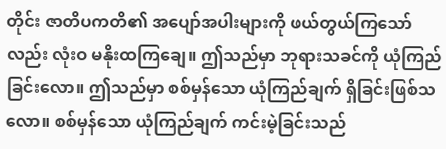တိုင်း ဇာတိပကတိ၏ အပျော်အပါးများကို ဖယ်တွယ်ကြသော်လည်း လုံးဝ မနိုးထကြချေ။ ဤသည်မှာ ဘုရားသခင်ကို ယုံကြည်ခြင်းလော။ ဤသည်မှာ စစ်မှန်သော ယုံကြည်ချက် ရှိခြင်းဖြစ်သလော။ စစ်မှန်သော ယုံကြည်ချက် ကင်းမဲ့ခြင်းသည်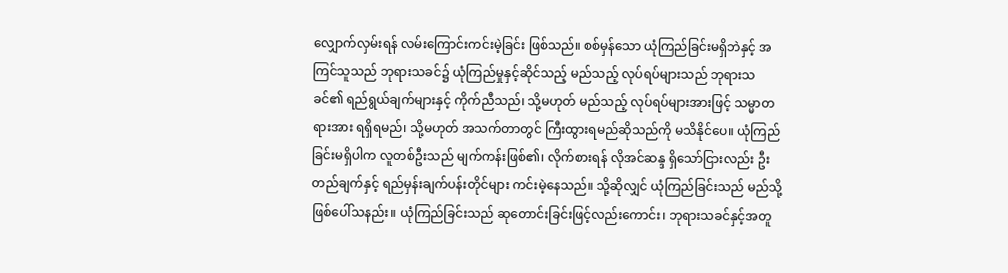လျှောက်လှမ်းရန် လမ်းကြောင်းကင်းမဲ့ခြင်း ဖြစ်သည်။ စစ်မှန်သော ယုံကြည်ခြင်းမရှိဘဲနှင့် အကြင်သူသည် ဘုရားသခင်၌ ယုံကြည်မှုနှင့်ဆိုင်သည့် မည်သည့် လုပ်ရပ်များသည် ဘုရားသခင်၏ ရည်ရွယ်ချက်များနှင့် ကိုက်ညီသည်၊ သို့မဟုတ် မည်သည့် လုပ်ရပ်များအားဖြင့် သမ္မာတရားအား ရရှိရမည်၊ သို့မဟုတ် အသက်တာတွင် ကြီးထွားရမည်ဆိုသည်ကို မသိနိုင်ပေ။ ယုံကြည်ခြင်းမရှိပါက လူတစ်ဦးသည် မျက်ကန်းဖြစ်၏၊ လိုက်စားရန် လိုအင်ဆန္ဒ ရှိသော်ငြားလည်း ဦးတည်ချက်နှင့် ရည်မှန်းချက်ပန်းတိုင်များ ကင်းမဲ့နေသည်။ သို့ဆိုလျှင် ယုံကြည်ခြင်းသည် မည်သို့ဖြစ်ပေါ်သနည်း။ ယုံကြည်ခြင်းသည် ဆုတောင်းခြင်းဖြင့်လည်းကောင်း၊ ဘုရားသခင်နှင့်အတူ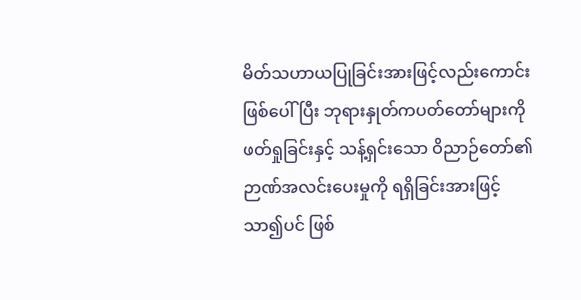မိတ်သဟာယပြုခြင်းအားဖြင့်လည်းကောင်း ဖြစ်ပေါ်ပြီး ဘုရားနှုတ်ကပတ်တော်များကို ဖတ်ရှုခြင်းနှင့် သန့်ရှင်းသော ဝိညာဉ်တော်၏ ဉာဏ်အလင်းပေးမှုကို ရရှိခြင်းအားဖြင့် သာ၍ပင် ဖြစ်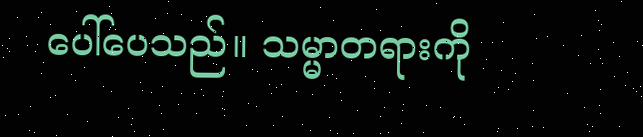ပေါ်ပေသည်။ သမ္မာတရားကို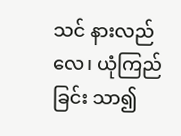သင် နားလည်လေ၊ ယုံကြည်ခြင်း သာ၍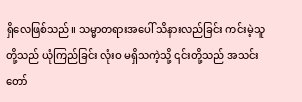ရှိလေဖြစ်သည်။ သမ္မာတရားအပေါ် သိနားလည်ခြင်း ကင်းမဲ့သူတို့သည် ယုံကြည်ခြင်း လုံးဝ မရှိသကဲ့သို့ ၎င်းတို့သည် အသင်းတော်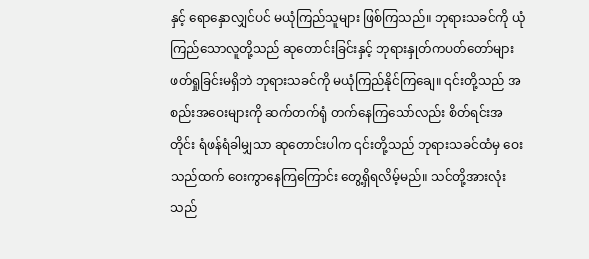နှင့် ရောနှောလျှင်ပင် မယုံကြည်သူများ ဖြစ်ကြသည်။ ဘုရားသခင်ကို ယုံကြည်သောလူတို့သည် ဆုတောင်းခြင်းနှင့် ဘုရားနှုတ်ကပတ်တော်များ ဖတ်ရှုခြင်းမရှိဘဲ ဘုရားသခင်ကို မယုံကြည်နိုင်ကြချေ။ ၎င်းတို့သည် အစည်းအဝေးများကို ဆက်တက်ရုံ တက်နေကြသော်လည်း စိတ်ရင်းအတိုင်း ရံဖန်ရံခါမျှသာ ဆုတောင်းပါက ၎င်းတို့သည် ဘုရားသခင်ထံမှ ဝေးသည်ထက် ဝေးကွာနေကြကြောင်း တွေ့ရှိရလိမ့်မည်။ သင်တို့အားလုံးသည်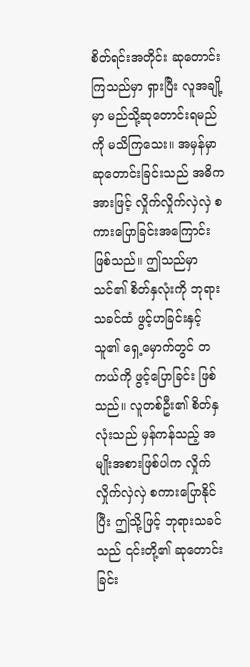စိတ်ရင်းအတိုင်း ဆုတောင်းကြသည်မှာ ရှားပြီး လူအချို့မှာ မည်သို့ဆုတောင်းရမည်ကို မသိကြသေး။ အမှန်မှာ ဆုတောင်းခြင်းသည် အဓိကအားဖြင့် လှိုက်လှိုက်လှဲလှဲ စကားပြောခြင်းအကြောင်း ဖြစ်သည်။ ဤသည်မှာ သင်၏ စိတ်နှလုံးကို ဘုရားသခင်ထံ ဖွင့်ဟခြင်းနှင့် သူ၏ ရှေ့မှောက်တွင် တကယ်ကို ဖွင့်ပြောခြင်း ဖြစ်သည်။ လူတစ်ဦး၏ စိတ်နှလုံးသည် မှန်ကန်သည့် အမျိုးအစားဖြစ်ပါက လှိုက်လှိုက်လှဲလှဲ စကားပြောနိုင်ပြီး ဤသို့ဖြင့် ဘုရားသခင်သည် ၎င်းတို့၏ ဆုတောင်းခြင်း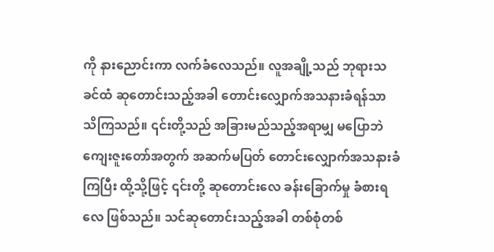ကို နားညောင်းကာ လက်ခံလေသည်။ လူအချို့သည် ဘုရားသခင်ထံ ဆုတောင်းသည့်အခါ တောင်းလျှောက်အသနားခံရန်သာ သိကြသည်။ ၎င်းတို့သည် အခြားမည်သည့်အရာမျှ မပြောဘဲ ကျေးဇူးတော်အတွက် အဆက်မပြတ် တောင်းလျှောက်အသနားခံကြပြီး ထို့သို့ဖြင့် ၎င်းတို့ ဆုတောင်းလေ ခန်းခြောက်မှု ခံစားရလေ ဖြစ်သည်။ သင်ဆုတောင်းသည့်အခါ တစ်စုံတစ်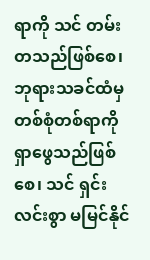ရာကို သင် တမ်းတသည်ဖြစ်စေ၊ ဘုရားသခင်ထံမှ တစ်စုံတစ်ရာကို ရှာဖွေသည်ဖြစ်စေ၊ သင် ရှင်းလင်းစွာ မမြင်နိုင်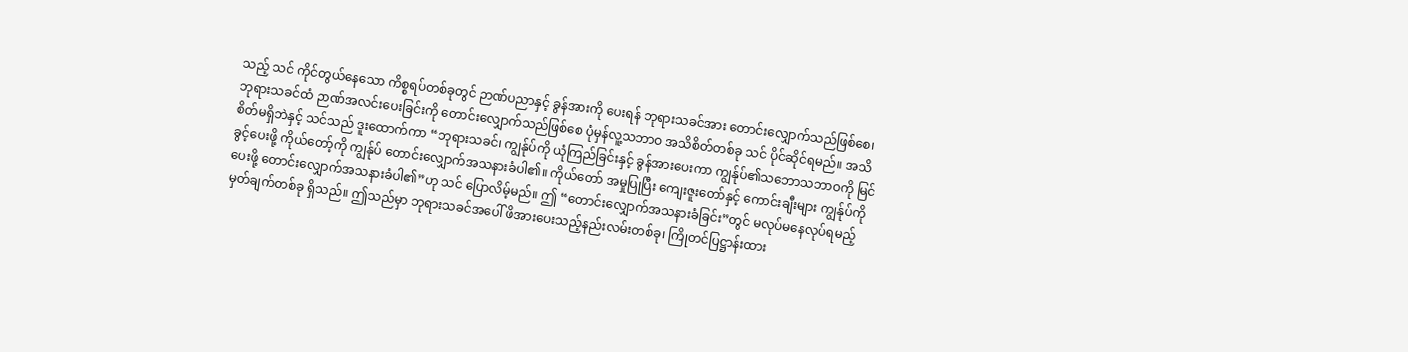သည့် သင် ကိုင်တွယ်နေသော ကိစ္စရပ်တစ်ခုတွင် ဉာဏ်ပညာနှင့် ခွန်အားကို ပေးရန် ဘုရားသခင်အား တောင်းလျှောက်သည်ဖြစ်စေ၊ ဘုရားသခင်ထံ ဉာဏ်အလင်းပေးခြင်းကို တောင်းလျှောက်သည်ဖြစ်စေ ပုံမှန်လူ့သဘာဝ အသိစိတ်တစ်ခု သင် ပိုင်ဆိုင်ရမည်။ အသိစိတ်မရှိဘဲနှင့် သင်သည် ဒူးထောက်ကာ “ဘုရားသခင်၊ ကျွန်ုပ်ကို ယုံကြည်ခြင်းနှင့် ခွန်အားပေးကာ ကျွန်ုပ်၏သဘောသဘာဝကို မြင်ခွင့်ပေးဖို့ ကိုယ်တော့်ကို ကျွန်ုပ် တောင်းလျှောက်အသနားခံပါ၏။ ကိုယ်တော် အမှုပြုပြီး ကျေးဇူးတော်နှင့် ကောင်းချီးများ ကျွန်ုပ်ကို ပေးဖို့ တောင်းလျှောက်အသနားခံပါ၏”ဟု သင် ပြောလိမ့်မည်။ ဤ “တောင်းလျှောက်အသနားခံခြင်း”တွင် မလုပ်မနေလုပ်ရမည့် မှတ်ချက်တစ်ခု ရှိသည်။ ဤသည်မှာ ဘုရားသခင်အပေါ် ဖိအားပေးသည့်နည်းလမ်းတစ်ခု၊ ကြိုတင်ပြဋ္ဌာန်းထား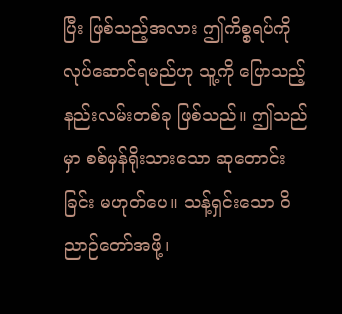ပြီး ဖြစ်သည့်အလား ဤကိစ္စရပ်ကို လုပ်ဆောင်ရမည်ဟု သူ့ကို ပြောသည့်နည်းလမ်းတစ်ခု ဖြစ်သည်။ ဤသည်မှာ စစ်မှန်ရိုးသားသော ဆုတောင်းခြင်း မဟုတ်ပေ။ သန့်ရှင်းသော ဝိညာဉ်တော်အဖို့၊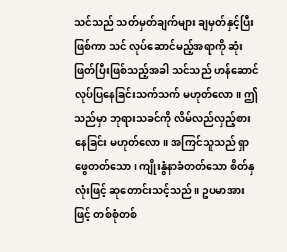သင်သည် သတ်မှတ်ချက်များ ချမှတ်နှင့်ပြီးဖြစ်ကာ သင် လုပ်ဆောင်မည့်အရာကို ဆုံးဖြတ်ပြီးဖြစ်သည့်အခါ သင်သည် ဟန်ဆောင်လုပ်ပြနေခြင်းသက်သက် မဟုတ်လော။ ဤသည်မှာ ဘုရားသခင်ကို လိမ်လည်လှည့်စားနေခြင်း မဟုတ်လော။ အကြင်သူသည် ရှာဖွေတတ်သော၊ ကျိုးနွံနာခံတတ်သော စိတ်နှလုံးဖြင့် ဆုတောင်းသင့်သည်။ ဥပမာအားဖြင့် တစ်စုံတစ်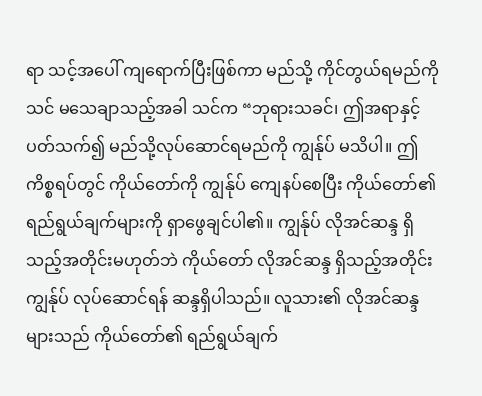ရာ သင့်အပေါ် ကျရောက်ပြီးဖြစ်ကာ မည်သို့ ကိုင်တွယ်ရမည်ကို သင် မသေချာသည့်အခါ သင်က “ဘုရားသခင်၊ ဤအရာနှင့် ပတ်သက်၍ မည်သို့လုပ်ဆောင်ရမည်ကို ကျွန်ုပ် မသိပါ။ ဤကိစ္စရပ်တွင် ကိုယ်တော်ကို ကျွန်ုပ် ကျေနပ်စေပြီး ကိုယ်တော်၏ ရည်ရွယ်ချက်များကို ရှာဖွေချင်ပါ၏။ ကျွန်ုပ် လိုအင်ဆန္ဒ ရှိသည့်အတိုင်းမဟုတ်ဘဲ ကိုယ်တော် လိုအင်ဆန္ဒ ရှိသည့်အတိုင်း ကျွန်ုပ် လုပ်ဆောင်ရန် ဆန္ဒရှိပါသည်။ လူသား၏ လိုအင်ဆန္ဒများသည် ကိုယ်တော်၏ ရည်ရွယ်ချက်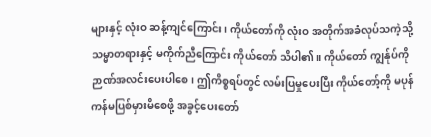များနှင့် လုံးဝ ဆန့်ကျင်ကြောင်း၊ ကိုယ်တော်ကို လုံးဝ အတိုက်အခံလုပ်သကဲ့သို့ သမ္မာတရားနှင့် မကိုက်ညီကြောင်း ကိုယ်တော် သိပါ၏။ ကိုယ်တော် ကျွန်ုပ်ကို ဉာဏ်အလင်းပေးပါစေ၊ ဤကိစ္စရပ်တွင် လမ်းပြမှုပေးပြီး ကိုယ်တော့်ကို မပုန်ကန်မပြစ်မှားမိစေဖို့ အခွင့်ပေးတော်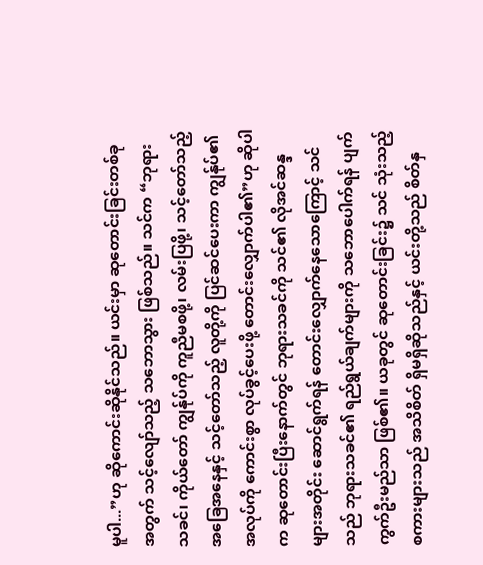မူပါ...”ဟု ဆိုကောင်းဆိုနိုင်သည်။ ယင်းမှာ ဆုတောင်းခြင်းတစ်ခုအတွက် သင့်လျော်သည့် သဘောသွား ဖြစ်သည်။ သင်က “ဘုရားသခင်၊ ကိုယ်တော် ကျွန်ုပ်ကို ကူညီမစဖို့၊ လမ်းပြဖို့၊ သင့်တော်သည့် အခြေအနေနှင့် သင့်တော်သည့် လူတို့ကို ပြင်ဆင်ပေးကာ ကျွန်ုပ်၏ အလုပ်ကို ကောင်းစွာ လုပ်ခွင့်ပေးဖို့ တောင်းလျှောက်ပါ၏”ဟု ဆိုပါက ဆုတောင်းပြီးနောက်တွင် ဘုရားသခင်ကို သင်၏ လိုအင်ဆန္ဒများအတိုင်း ဆောင်ရွက်ရန် တောင်းလျှောက်နေသောကြောင့် သင်သည် ဘုရားသခင်၏ ရည်ရွယ်ချက်များကို သဘောပေါက်ရန် ပျက်ကွက်ဦးမည်သာ ဖြစ်၏။ ယခုတွင် ဆုတောင်းခြင်း၌ သင် သုံးသည့် စကားများသည် အသိစိတ် ရှိမရှိဆိုသည်နှင့် ယင်းတို့သည် စိတ်နှ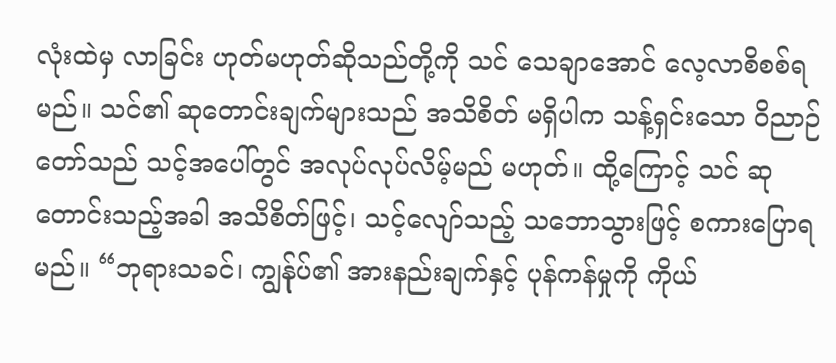လုံးထဲမှ လာခြင်း ဟုတ်မဟုတ်ဆိုသည်တို့ကို သင် သေချာအောင် လေ့လာစိစစ်ရမည်။ သင်၏ ဆုတောင်းချက်များသည် အသိစိတ် မရှိပါက သန့်ရှင်းသော ဝိညာဉ်တော်သည် သင့်အပေါ်တွင် အလုပ်လုပ်လိမ့်မည် မဟုတ်။ ထို့ကြောင့် သင် ဆုတောင်းသည့်အခါ အသိစိတ်ဖြင့်၊ သင့်လျော်သည့် သဘောသွားဖြင့် စကားပြောရမည်။ “ဘုရားသခင်၊ ကျွန်ုပ်၏ အားနည်းချက်နှင့် ပုန်ကန်မှုကို ကိုယ်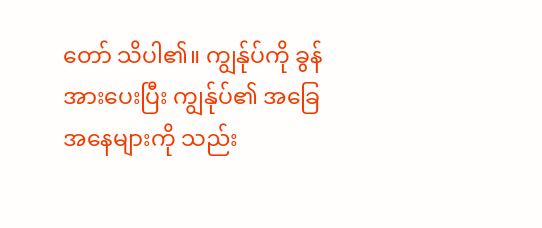တော် သိပါ၏။ ကျွန်ုပ်ကို ခွန်အားပေးပြီး ကျွန်ုပ်၏ အခြေအနေများကို သည်း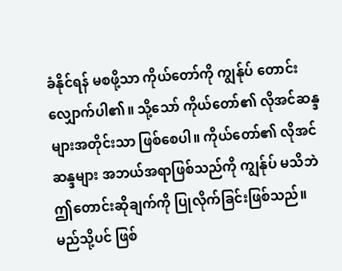ခံနိုင်ရန် မစဖို့သာ ကိုယ်တော်ကို ကျွန်ုပ် တောင်းလျှောက်ပါ၏။ သို့သော် ကိုယ်တော်၏ လိုအင်ဆန္ဒများအတိုင်းသာ ဖြစ်စေပါ။ ကိုယ်တော်၏ လိုအင်ဆန္ဒများ အဘယ်အရာဖြစ်သည်ကို ကျွန်ုပ် မသိဘဲ ဤတောင်းဆိုချက်ကို ပြုလိုက်ခြင်းဖြစ်သည်။ မည်သို့ပင် ဖြစ်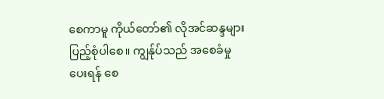စေကာမူ ကိုယ်တော်၏ လိုအင်ဆန္ဒများ ပြည့်စုံပါစေ။ ကျွန်ုပ်သည် အစေခံမှု ပေးရန် စေ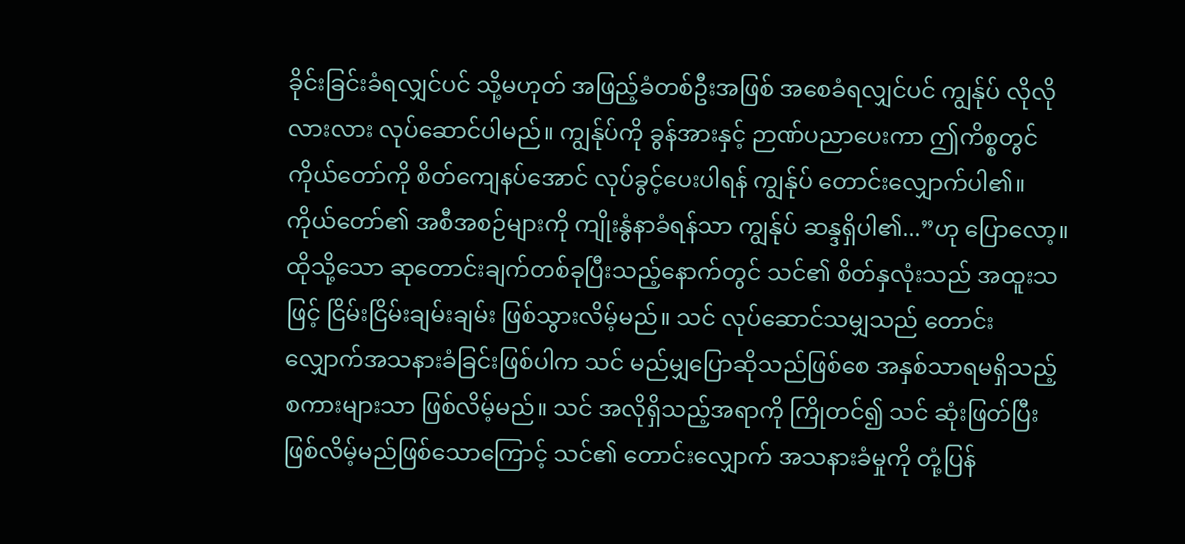ခိုင်းခြင်းခံရလျှင်ပင် သို့မဟုတ် အဖြည့်ခံတစ်ဦးအဖြစ် အစေခံရလျှင်ပင် ကျွန်ုပ် လိုလိုလားလား လုပ်ဆောင်ပါမည်။ ကျွန်ုပ်ကို ခွန်အားနှင့် ဉာဏ်ပညာပေးကာ ဤကိစ္စတွင် ကိုယ်တော်ကို စိတ်ကျေနပ်အောင် လုပ်ခွင့်ပေးပါရန် ကျွန်ုပ် တောင်းလျှောက်ပါ၏။ ကိုယ်တော်၏ အစီအစဉ်များကို ကျိုးနွံနာခံရန်သာ ကျွန်ုပ် ဆန္ဒရှိပါ၏...”ဟု ပြောလော့။ ထိုသို့သော ဆုတောင်းချက်တစ်ခုပြီးသည့်နောက်တွင် သင်၏ စိတ်နှလုံးသည် အထူးသဖြင့် ငြိမ်းငြိမ်းချမ်းချမ်း ဖြစ်သွားလိမ့်မည်။ သင် လုပ်ဆောင်သမျှသည် တောင်းလျှောက်အသနားခံခြင်းဖြစ်ပါက သင် မည်မျှပြောဆိုသည်ဖြစ်စေ အနှစ်သာရမရှိသည့် စကားများသာ ဖြစ်လိမ့်မည်။ သင် အလိုရှိသည့်အရာကို ကြိုတင်၍ သင် ဆုံးဖြတ်ပြီးဖြစ်လိမ့်မည်ဖြစ်သောကြောင့် သင်၏ တောင်းလျှောက် အသနားခံမှုကို တုံ့ပြန်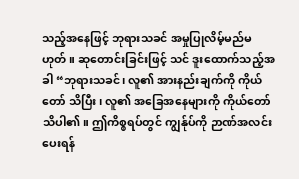သည့်အနေဖြင့် ဘုရားသခင် အမှုပြုလိမ့်မည်မဟုတ်။ ဆုတောင်းခြင်းဖြင့် သင် ဒူးထောက်သည့်အခါ “ဘုရားသခင်၊ လူ၏ အားနည်းချက်ကို ကိုယ်တော် သိပြီး၊ လူ၏ အခြေအနေများကို ကိုယ်တော် သိပါ၏။ ဤကိစ္စရပ်တွင် ကျွန်ုပ်ကို ဉာဏ်အလင်းပေးရန်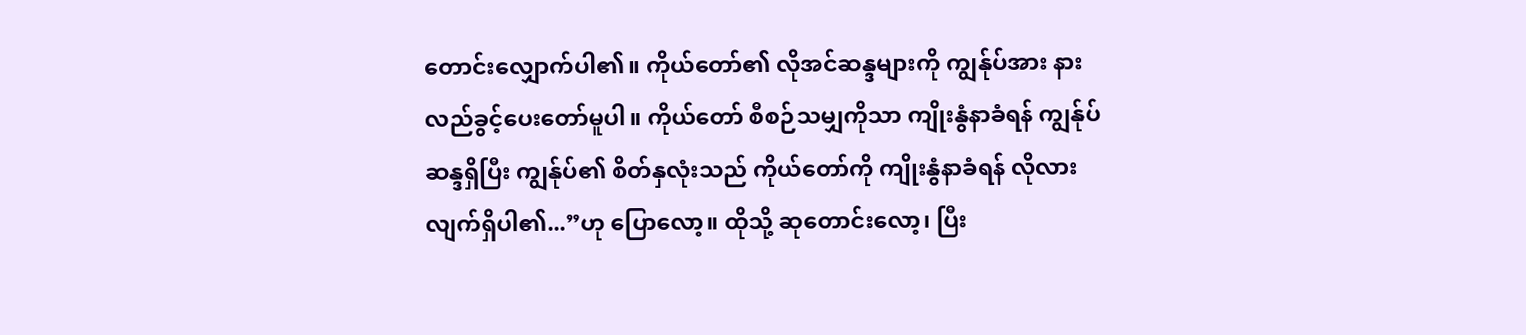တောင်းလျှောက်ပါ၏။ ကိုယ်တော်၏ လိုအင်ဆန္ဒများကို ကျွန်ုပ်အား နားလည်ခွင့်ပေးတော်မူပါ။ ကိုယ်တော် စီစဉ်သမျှကိုသာ ကျိုးနွံနာခံရန် ကျွန်ုပ် ဆန္ဒရှိပြီး ကျွန်ုပ်၏ စိတ်နှလုံးသည် ကိုယ်တော်ကို ကျိုးနွံနာခံရန် လိုလားလျက်ရှိပါ၏...”ဟု ပြောလော့။ ထိုသို့ ဆုတောင်းလော့၊ ပြီး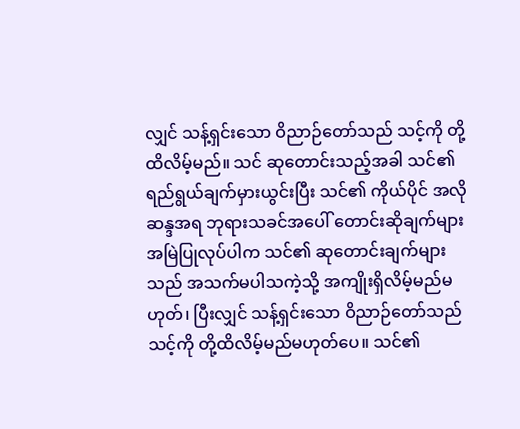လျှင် သန့်ရှင်းသော ဝိညာဉ်တော်သည် သင့်ကို တို့ထိလိမ့်မည်။ သင် ဆုတောင်းသည့်အခါ သင်၏ ရည်ရွယ်ချက်မှားယွင်းပြီး သင်၏ ကိုယ်ပိုင် အလိုဆန္ဒအရ ဘုရားသခင်အပေါ် တောင်းဆိုချက်များ အမြဲပြုလုပ်ပါက သင်၏ ဆုတောင်းချက်များသည် အသက်မပါသကဲ့သို့ အကျိုးရှိလိမ့်မည်မဟုတ်၊ ပြီးလျှင် သန့်ရှင်းသော ဝိညာဉ်တော်သည် သင့်ကို တို့ထိလိမ့်မည်မဟုတ်ပေ။ သင်၏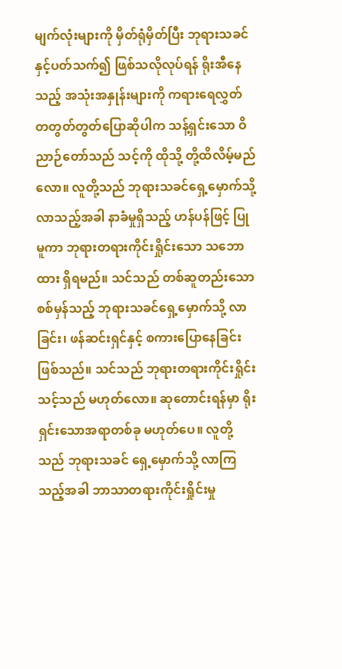မျက်လုံးများကို မှိတ်ရုံမှိတ်ပြီး ဘုရားသခင်နှင့်ပတ်သက်၍ ဖြစ်သလိုလုပ်ရန် ရိုးအီနေသည့် အသုံးအနှုန်းများကို ကရားရေလွှတ် တတွတ်တွတ်ပြောဆိုပါက သန့်ရှင်းသော ဝိညာဉ်တော်သည် သင့်ကို ထိုသို့ တို့ထိလိမ့်မည်လော။ လူတို့သည် ဘုရားသခင်ရှေ့မှောက်သို့ လာသည့်အခါ နာခံမှုရှိသည့် ဟန်ပန်ဖြင့် ပြုမူကာ ဘုရားတရားကိုင်းရှိုင်းသော သဘောထား ရှိရမည်။ သင်သည် တစ်ဆူတည်းသော စစ်မှန်သည့် ဘုရားသခင်ရှေ့မှောက်သို့ လာခြင်း၊ ဖန်ဆင်းရှင်နှင့် စကားပြောနေခြင်း ဖြစ်သည်။ သင်သည် ဘုရားတရားကိုင်းရှိုင်းသင့်သည် မဟုတ်လော။ ဆုတောင်းရန်မှာ ရိုးရှင်းသောအရာတစ်ခု မဟုတ်ပေ။ လူတို့သည် ဘုရားသခင် ရှေ့မှောက်သို့ လာကြသည့်အခါ ဘာသာတရားကိုင်းရှိုင်းမှု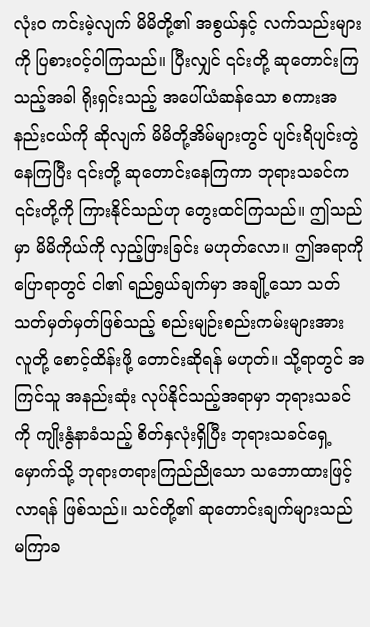လုံးဝ ကင်းမဲ့လျက် မိမိတို့၏ အစွယ်နှင့် လက်သည်းများကို ပြစားဝင့်ဝါကြသည်။ ပြီးလျှင် ၎င်းတို့ ဆုတောင်းကြသည့်အခါ ရိုးရှင်းသည့် အပေါ်ယံဆန်သော စကားအနည်းငယ်ကို ဆိုလျက် မိမိတို့အိမ်များတွင် ပျင်းရိပျင်းတွဲနေကြပြီး ၎င်းတို့ ဆုတောင်းနေကြကာ ဘုရားသခင်က ၎င်းတို့ကို ကြားနိုင်သည်ဟု တွေးထင်ကြသည်။ ဤသည်မှာ မိမိကိုယ်ကို လှည့်ဖြားခြင်း မဟုတ်လော။ ဤအရာကို ပြောရာတွင် ငါ၏ ရည်ရွယ်ချက်မှာ အချို့သော သတ်သတ်မှတ်မှတ်ဖြစ်သည့် စည်းမျဉ်းစည်းကမ်းများအား လူတို့ စောင့်ထိန်းဖို့ တောင်းဆိုရန် မဟုတ်။ သို့ရာတွင် အကြင်သူ အနည်းဆုံး လုပ်နိုင်သည့်အရာမှာ ဘုရားသခင်ကို ကျိုးနွံနာခံသည့် စိတ်နှလုံးရှိပြီး ဘုရားသခင်ရှေ့မှောက်သို့ ဘုရားတရားကြည်ညိုသော သဘောထားဖြင့် လာရန် ဖြစ်သည်။ သင်တို့၏ ဆုတောင်းချက်များသည် မကြာခ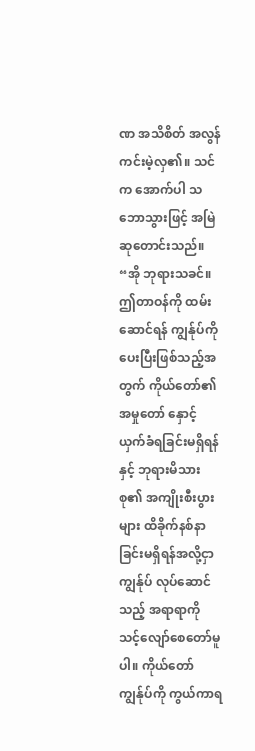ဏ အသိစိတ် အလွန်ကင်းမဲ့လှ၏။ သင်က အောက်ပါ သဘောသွားဖြင့် အမြဲ ဆုတောင်းသည်။ “အို ဘုရားသခင်။ ဤတာဝန်ကို ထမ်းဆောင်ရန် ကျွန်ုပ်ကို ပေးပြီးဖြစ်သည့်အတွက် ကိုယ်တော်၏ အမှုတော် နှောင့်ယှက်ခံရခြင်းမရှိရန်နှင့် ဘုရားမိသားစု၏ အကျိုးစီးပွားများ ထိခိုက်နစ်နာခြင်းမရှိရန်အလို့ငှာ ကျွန်ုပ် လုပ်ဆောင်သည့် အရာရာကို သင့်လျော်စေတော်မူပါ။ ကိုယ်တော် ကျွန်ုပ်ကို ကွယ်ကာရ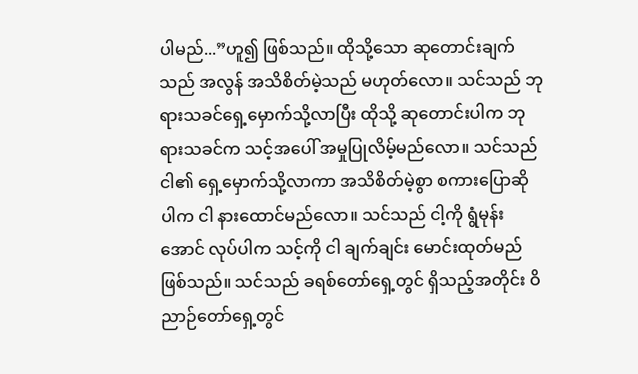ပါမည်...”ဟူ၍ ဖြစ်သည်။ ထိုသို့သော ဆုတောင်းချက်သည် အလွန် အသိစိတ်မဲ့သည် မဟုတ်လော။ သင်သည် ဘုရားသခင်ရှေ့မှောက်သို့လာပြီး ထိုသို့ ဆုတောင်းပါက ဘုရားသခင်က သင့်အပေါ် အမှုပြုလိမ့်မည်လော။ သင်သည် ငါ၏ ရှေ့မှောက်သို့လာကာ အသိစိတ်မဲ့စွာ စကားပြောဆိုပါက ငါ နားထောင်မည်လော။ သင်သည် ငါ့ကို ရွံမုန်းအောင် လုပ်ပါက သင့်ကို ငါ ချက်ချင်း မောင်းထုတ်မည်ဖြစ်သည်။ သင်သည် ခရစ်တော်ရှေ့တွင် ရှိသည့်အတိုင်း ဝိညာဉ်တော်ရှေ့တွင်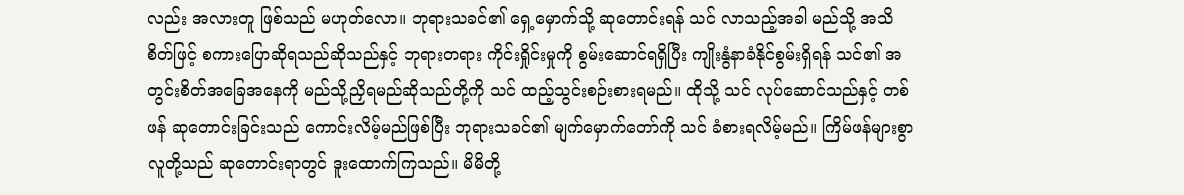လည်း အလားတူ ဖြစ်သည် မဟုတ်လော။ ဘုရားသခင်၏ ရှေ့မှောက်သို့ ဆုတောင်းရန် သင် လာသည့်အခါ မည်သို့ အသိစိတ်ဖြင့် စကားပြောဆိုရသည်ဆိုသည်နှင့် ဘုရားတရား ကိုင်းရှိုင်းမှုကို စွမ်းဆောင်ရရှိပြီး ကျိုးနွံနာခံနိုင်စွမ်းရှိရန် သင်၏ အတွင်းစိတ်အခြေအနေကို မည်သို့ညှိရမည်ဆိုသည်တို့ကို သင် ထည့်သွင်းစဉ်းစားရမည်။ ထိုသို့ သင် လုပ်ဆောင်သည်နှင့် တစ်ဖန် ဆုတောင်းခြင်းသည် ကောင်းလိမ့်မည်ဖြစ်ပြီး ဘုရားသခင်၏ မျက်မှောက်တော်ကို သင် ခံစားရလိမ့်မည်။ ကြိမ်ဖန်များစွာ လူတို့သည် ဆုတောင်းရာတွင် ဒူးထောက်ကြသည်။ မိမိတို့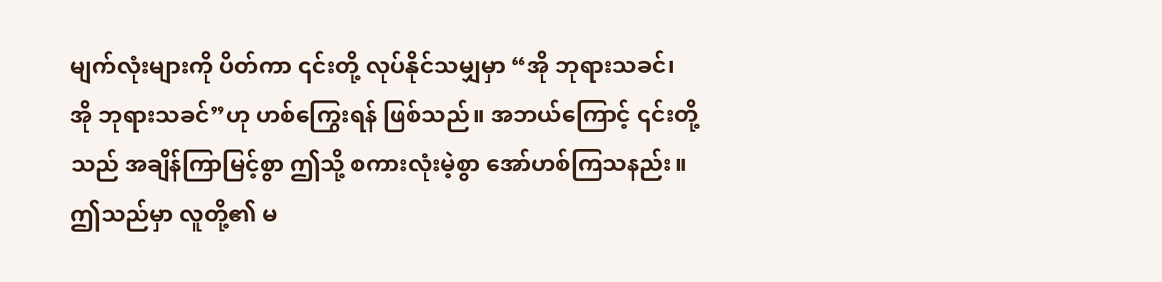မျက်လုံးများကို ပိတ်ကာ ၎င်းတို့ လုပ်နိုင်သမျှမှာ “အို ဘုရားသခင်၊ အို ဘုရားသခင်”ဟု ဟစ်ကြွေးရန် ဖြစ်သည်။ အဘယ်ကြောင့် ၎င်းတို့သည် အချိန်ကြာမြင့်စွာ ဤသို့ စကားလုံးမဲ့စွာ အော်ဟစ်ကြသနည်း။ ဤသည်မှာ လူတို့၏ မ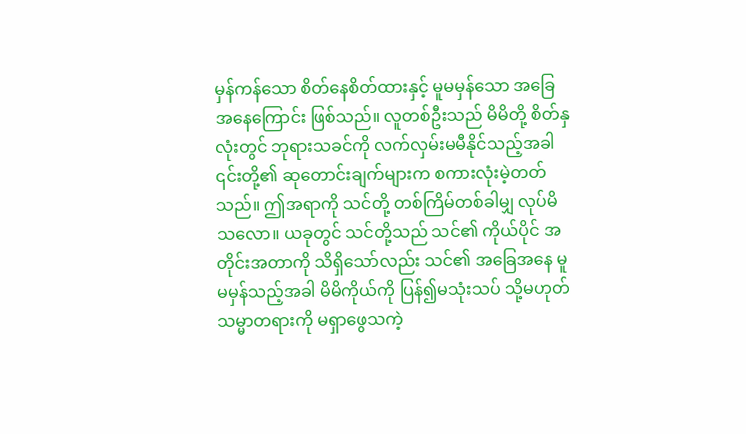မှန်ကန်သော စိတ်နေစိတ်ထားနှင့် မူမမှန်သော အခြေအနေကြောင်း ဖြစ်သည်။ လူတစ်ဦးသည် မိမိတို့ စိတ်နှလုံးတွင် ဘုရားသခင်ကို လက်လှမ်းမမီနိုင်သည့်အခါ ၎င်းတို့၏ ဆုတောင်းချက်များက စကားလုံးမဲ့တတ်သည်။ ဤအရာကို သင်တို့ တစ်ကြိမ်တစ်ခါမျှ လုပ်မိသလော။ ယခုတွင် သင်တို့သည် သင်၏ ကိုယ်ပိုင် အတိုင်းအတာကို သိရှိသော်လည်း သင်၏ အခြေအနေ မူမမှန်သည့်အခါ မိမိကိုယ်ကို ပြန်၍မသုံးသပ် သို့မဟုတ် သမ္မာတရားကို မရှာဖွေသကဲ့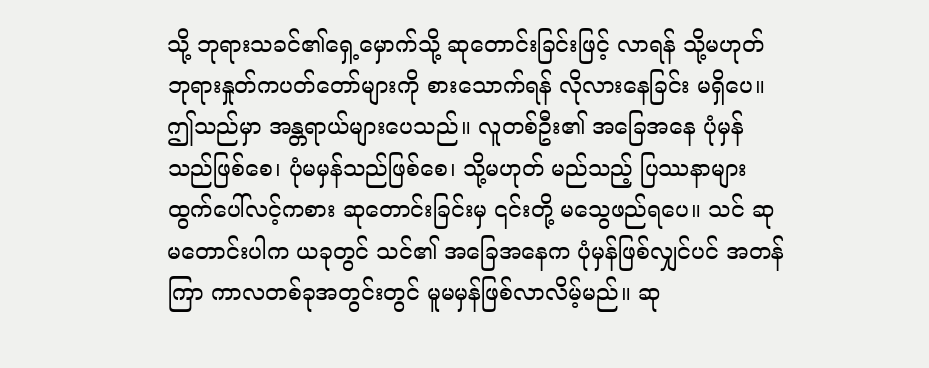သို့ ဘုရားသခင်၏ရှေ့မှောက်သို့ ဆုတောင်းခြင်းဖြင့် လာရန် သို့မဟုတ် ဘုရားနှုတ်ကပတ်တော်များကို စားသောက်ရန် လိုလားနေခြင်း မရှိပေ။ ဤသည်မှာ အန္တရာယ်များပေသည်။ လူတစ်ဦး၏ အခြေအနေ ပုံမှန်သည်ဖြစ်စေ၊ ပုံမမှန်သည်ဖြစ်စေ၊ သို့မဟုတ် မည်သည့် ပြဿနာများ ထွက်ပေါ်လင့်ကစား ဆုတောင်းခြင်းမှ ၎င်းတို့ မသွေဖည်ရပေ။ သင် ဆုမတောင်းပါက ယခုတွင် သင်၏ အခြေအနေက ပုံမှန်ဖြစ်လျှင်ပင် အတန်ကြာ ကာလတစ်ခုအတွင်းတွင် မူမမှန်ဖြစ်လာလိမ့်မည်။ ဆု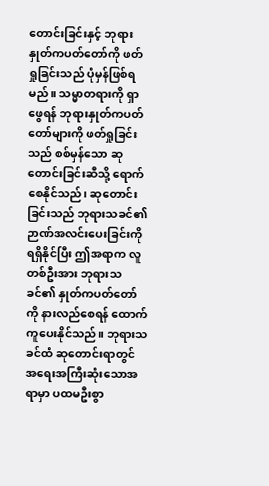တောင်းခြင်းနှင့် ဘုရားနှုတ်ကပတ်တော်ကို ဖတ်ရှုခြင်းသည် ပုံမှန်ဖြစ်ရမည်။ သမ္မာတရားကို ရှာဖွေရန် ဘုရားနှုတ်ကပတ်တော်များကို ဖတ်ရှုခြင်းသည် စစ်မှန်သော ဆုတောင်းခြင်းဆီသို့ ရောက်စေနိုင်သည်၊ ဆုတောင်းခြင်းသည် ဘုရားသခင်၏ ဉာဏ်အလင်းပေးခြင်းကို ရရှိနိုင်ပြီး ဤအရာက လူတစ်ဦးအား ဘုရားသခင်၏ နှုတ်ကပတ်တော်ကို နားလည်စေရန် ထောက်ကူပေးနိုင်သည်။ ဘုရားသခင်ထံ ဆုတောင်းရာတွင် အရေးအကြီးဆုံးသောအရာမှာ ပထမဦးစွာ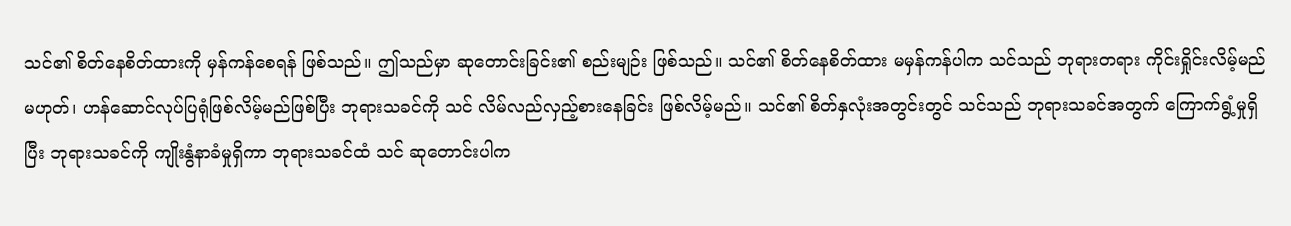သင်၏ စိတ်နေစိတ်ထားကို မှန်ကန်စေရန် ဖြစ်သည်။ ဤသည်မှာ ဆုတောင်းခြင်း၏ စည်းမျဉ်း ဖြစ်သည်။ သင်၏ စိတ်နေစိတ်ထား မမှန်ကန်ပါက သင်သည် ဘုရားတရား ကိုင်းရှိုင်းလိမ့်မည် မဟုတ်၊ ဟန်ဆောင်လုပ်ပြရုံဖြစ်လိမ့်မည်ဖြစ်ပြီး ဘုရားသခင်ကို သင် လိမ်လည်လှည့်စားနေခြင်း ဖြစ်လိမ့်မည်။ သင်၏ စိတ်နှလုံးအတွင်းတွင် သင်သည် ဘုရားသခင်အတွက် ကြောက်ရွံ့မှုရှိပြီး ဘုရားသခင်ကို ကျိုးနွံနာခံမှုရှိကာ ဘုရားသခင်ထံ သင် ဆုတောင်းပါက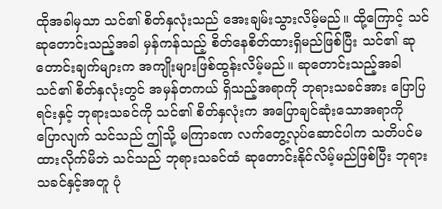ထိုအခါမှသာ သင်၏ စိတ်နှလုံးသည် အေးချမ်းသွားလိမ့်မည်။ ထို့ကြောင့် သင် ဆုတောင်းသည့်အခါ မှန်ကန်သည့် စိတ်နေစိတ်ထားရှိမည်ဖြစ်ပြီး သင်၏ ဆုတောင်းချက်များက အကျိုးများဖြစ်ထွန်းလိမ့်မည်။ ဆုတောင်းသည့်အခါ သင်၏ စိတ်နှလုံးတွင် အမှန်တကယ် ရှိသည့်အရာကို ဘုရားသခင်အား ပြောပြရင်းနှင့် ဘုရားသခင်ကို သင်၏ စိတ်နှလုံးက အပြောချင်ဆုံးသောအရာကို ပြောလျက် သင်သည် ဤသို့ မကြာခဏ လက်တွေ့လုပ်ဆောင်ပါက သတိပင်မထားလိုက်မိဘဲ သင်သည် ဘုရားသခင်ထံ ဆုတောင်းနိုင်လိမ့်မည်ဖြစ်ပြီး ဘုရားသခင်နှင့်အတူ ပုံ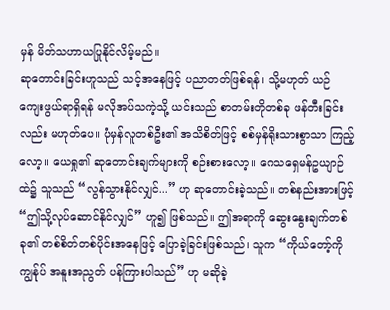မှန် မိတ်သဟာယပြုနိုင်လိမ့်မည်။
ဆုတောင်းခြင်းဟူသည် သင့်အနေဖြင့် ပညာတတ်ဖြစ်ရန်၊ သို့မဟုတ် ယဉ်ကျေးဖွယ်ရာရှိရန် မလိုအပ်သကဲ့သို့ ယင်းသည် စာတမ်းတိုတစ်ခု ဖန်တီးခြင်းလည်း မဟုတ်ပေ။ ပုံမှန်လူတစ်ဦး၏ အသိစိတ်ဖြင့် စစ်မှန်ရိုးသားစွာသာ ကြည့်လော့။ ယေရှု၏ ဆုတောင်းချက်များကို စဉ်းစားလော့။ ဂေသရှေမန်ဥယျာဉ်ထဲ၌ သူသည် “လွန်သွားနိုင်လျှင်...” ဟု ဆုတောင်းခဲ့သည်။ တစ်နည်းအားဖြင့် “ဤသို့လုပ်ဆောင်နိုင်လျှင်” ဟူ၍ ဖြစ်သည်။ ဤအရာကို ဆွေးနွေးချက်တစ်ခု၏ တစ်စိတ်တစ်ပိုင်းအနေဖြင့် ပြောခဲ့ခြင်းဖြစ်သည်၊ သူက “ကိုယ်တော့်ကို ကျွန်ုပ် အနူးအညွတ် ပန်ကြားပါသည်” ဟု မဆိုခဲ့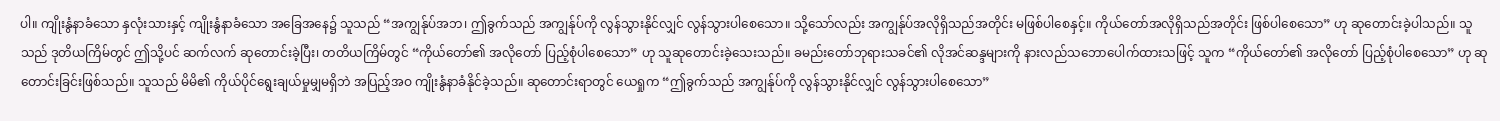ပါ။ ကျိုးနွံနာခံသော နှလုံးသားနှင့် ကျိုးနွံနာခံသော အခြေအနေ၌ သူသည် “အကျွန်ုပ်အဘ၊ ဤခွက်သည် အကျွန်ုပ်ကို လွန်သွားနိုင်လျှင် လွန်သွားပါစေသော။ သို့သော်လည်း အကျွန်ုပ်အလိုရှိသည်အတိုင်း မဖြစ်ပါစေနှင့်။ ကိုယ်တော်အလိုရှိသည်အတိုင်း ဖြစ်ပါစေသော” ဟု ဆုတောင်းခဲ့ပါသည်။ သူသည် ဒုတိယကြိမ်တွင် ဤသို့ပင် ဆက်လက် ဆုတောင်းခဲ့ပြီး၊ တတိယကြိမ်တွင် “ကိုယ်တော်၏ အလိုတော် ပြည့်စုံပါစေသော” ဟု သူဆုတောင်းခဲ့သေးသည်။ ခမည်းတော်ဘုရားသခင်၏ လိုအင်ဆန္ဒများကို နားလည်သဘောပေါက်ထားသဖြင့် သူက “ကိုယ်တော်၏ အလိုတော် ပြည့်စုံပါစေသော” ဟု ဆုတောင်းခြင်းဖြစ်သည်။ သူသည် မိမိ၏ ကိုယ်ပိုင်ရွေးချယ်မှုမျှမရှိဘဲ အပြည့်အဝ ကျိုးနွံနာခံနိုင်ခဲ့သည်။ ဆုတောင်းရာတွင် ယေရှုက “ဤခွက်သည် အကျွန်ုပ်ကို လွန်သွားနိုင်လျှင် လွန်သွားပါစေသော”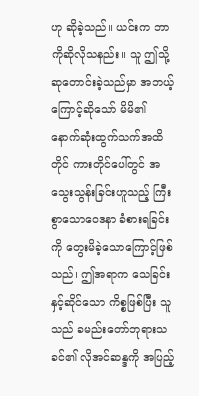ဟု ဆိုခဲ့သည်။ ယင်းက ဘာကိုဆိုလိုသနည်း။ သူ ဤသို့ ဆုတောင်းခဲ့သည်မှာ အဘယ့်ကြောင့်ဆိုသော် မိမိ၏ နောက်ဆုံးထွက်သက်အထိတိုင် ကားတိုင်ပေါ်တွင် အသွေးသွန်းခြင်းဟူသည့် ကြီးစွာသောဝေဒနာ ခံစားရခြင်းကို တွေးမိခဲ့သောကြောင့်ဖြစ်သည်၊ ဤအရာက သေခြင်းနှင့်ဆိုင်သော ကိစ္စဖြစ်ပြီး သူသည် ခမည်းတော်ဘုရားသခင်၏ လိုအင်ဆန္ဒကို အပြည့်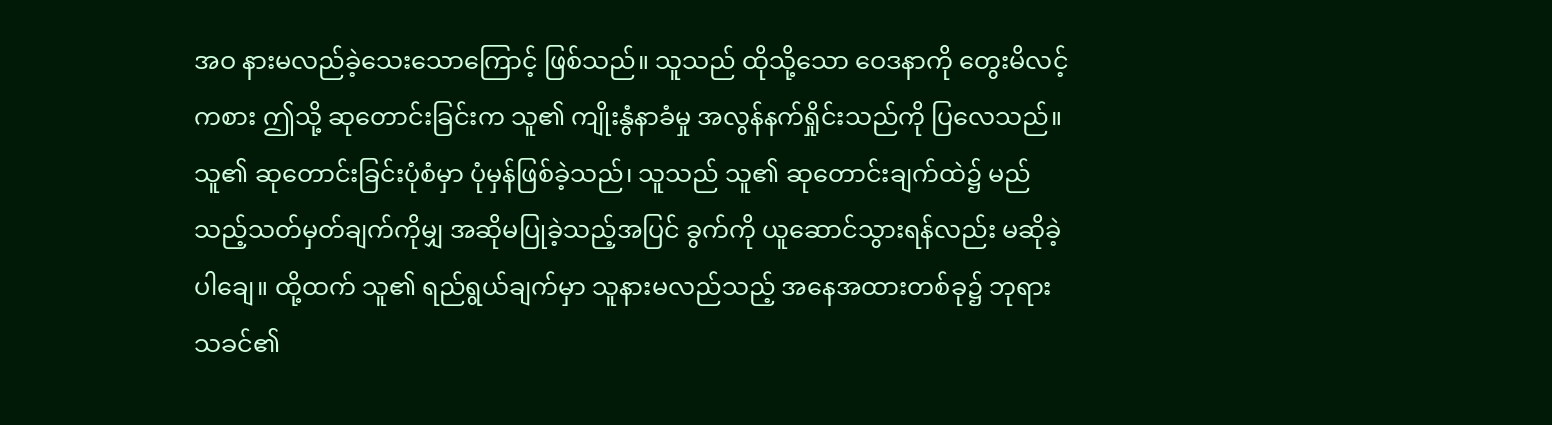အဝ နားမလည်ခဲ့သေးသောကြောင့် ဖြစ်သည်။ သူသည် ထိုသို့သော ဝေဒနာကို တွေးမိလင့်ကစား ဤသို့ ဆုတောင်းခြင်းက သူ၏ ကျိုးနွံနာခံမှု အလွန်နက်ရှိုင်းသည်ကို ပြလေသည်။ သူ၏ ဆုတောင်းခြင်းပုံစံမှာ ပုံမှန်ဖြစ်ခဲ့သည်၊ သူသည် သူ၏ ဆုတောင်းချက်ထဲ၌ မည်သည့်သတ်မှတ်ချက်ကိုမျှ အဆိုမပြုခဲ့သည့်အပြင် ခွက်ကို ယူဆောင်သွားရန်လည်း မဆိုခဲ့ပါချေ။ ထို့ထက် သူ၏ ရည်ရွယ်ချက်မှာ သူနားမလည်သည့် အနေအထားတစ်ခု၌ ဘုရားသခင်၏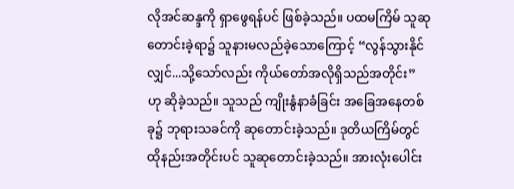လိုအင်ဆန္ဒကို ရှာဖွေရန်ပင် ဖြစ်ခဲ့သည်။ ပထမကြိမ် သူဆုတောင်းခဲ့ရာ၌ သူနားမလည်ခဲ့သောကြောင့် “လွန်သွားနိုင်လျှင်...သို့သော်လည်း ကိုယ်တော်အလိုရှိသည်အတိုင်း” ဟု ဆိုခဲ့သည်။ သူသည် ကျိုးနွံနာခံခြင်း အခြေအနေတစ်ခု၌ ဘုရားသခင်ကို ဆုတောင်းခဲ့သည်။ ဒုတိယကြိမ်တွင် ထိုနည်းအတိုင်းပင် သူဆုတောင်းခဲ့သည်။ အားလုံးပေါင်း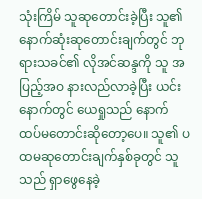သုံးကြိမ် သူဆုတောင်းခဲ့ပြီး သူ၏ နောက်ဆုံးဆုတောင်းချက်တွင် ဘုရားသခင်၏ လိုအင်ဆန္ဒကို သူ အပြည့်အဝ နားလည်လာခဲ့ပြီး ယင်းနောက်တွင် ယေရှုသည် နောက်ထပ်မတောင်းဆိုတော့ပေ။ သူ၏ ပထမဆုတောင်းချက်နှစ်ခုတွင် သူသည် ရှာဖွေနေခဲ့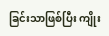ခြင်းသာဖြစ်ပြီး ကျိုး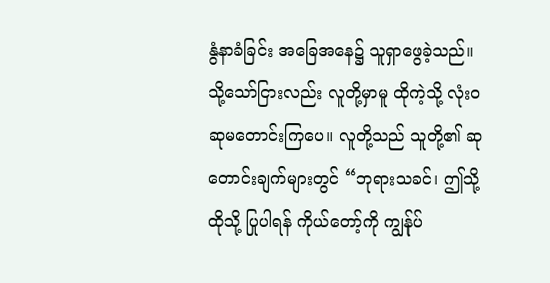နွံနာခံခြင်း အခြေအနေ၌ သူရှာဖွေခဲ့သည်။ သို့သော်ငြားလည်း လူတို့မှာမူ ထိုကဲ့သို့ လုံးဝ ဆုမတောင်းကြပေ။ လူတို့သည် သူတို့၏ ဆုတောင်းချက်များတွင် “ဘုရားသခင်၊ ဤသို့ထိုသို့ ပြုပါရန် ကိုယ်တော့်ကို ကျွန်ုပ်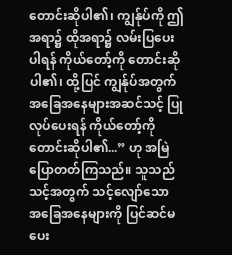တောင်းဆိုပါ၏၊ ကျွန်ုပ်ကို ဤအရာ၌ ထိုအရာ၌ လမ်းပြပေးပါရန် ကိုယ်တော့်ကို တောင်းဆိုပါ၏၊ ထို့ပြင် ကျွန်ုပ်အတွက် အခြေအနေများအဆင်သင့် ပြုလုပ်ပေးရန် ကိုယ်တော့်ကို တောင်းဆိုပါ၏...” ဟု အမြဲ ပြောတတ်ကြသည်။ သူသည် သင့်အတွက် သင့်လျော်သော အခြေအနေများကို ပြင်ဆင်မပေး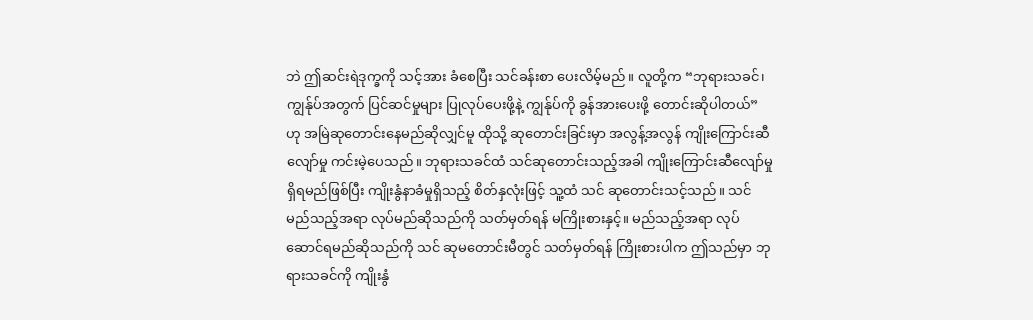ဘဲ ဤဆင်းရဲဒုက္ခကို သင့်အား ခံစေပြီး သင်ခန်းစာ ပေးလိမ့်မည်။ လူတို့က “ဘုရားသခင်၊ ကျွန်ုပ်အတွက် ပြင်ဆင်မှုများ ပြုလုပ်ပေးဖို့နဲ့ ကျွန်ုပ်ကို ခွန်အားပေးဖို့ တောင်းဆိုပါတယ်” ဟု အမြဲဆုတောင်းနေမည်ဆိုလျှင်မူ ထိုသို့ ဆုတောင်းခြင်းမှာ အလွန့်အလွန် ကျိုးကြောင်းဆီလျော်မှု ကင်းမဲ့ပေသည်။ ဘုရားသခင်ထံ သင်ဆုတောင်းသည့်အခါ ကျိုးကြောင်းဆီလျော်မှု ရှိရမည်ဖြစ်ပြီး ကျိုးနွံနာခံမှုရှိသည့် စိတ်နှလုံးဖြင့် သူ့ထံ သင် ဆုတောင်းသင့်သည်။ သင် မည်သည့်အရာ လုပ်မည်ဆိုသည်ကို သတ်မှတ်ရန် မကြိုးစားနှင့်။ မည်သည့်အရာ လုပ်ဆောင်ရမည်ဆိုသည်ကို သင် ဆုမတောင်းမီတွင် သတ်မှတ်ရန် ကြိုးစားပါက ဤသည်မှာ ဘုရားသခင်ကို ကျိုးနွံ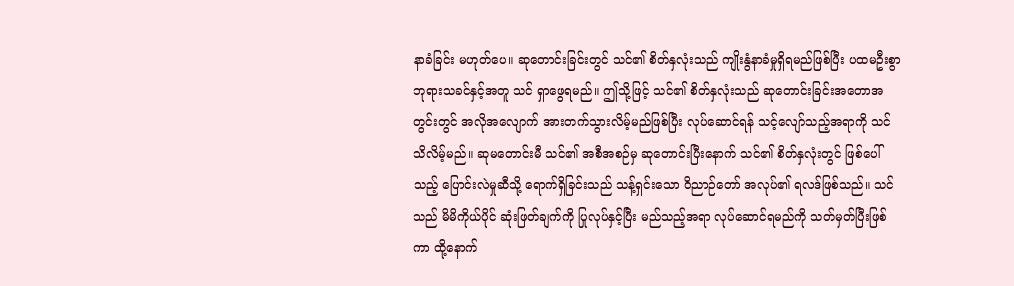နာခံခြင်း မဟုတ်ပေ။ ဆုတောင်းခြင်းတွင် သင်၏ စိတ်နှလုံးသည် ကျိုးနွံနာခံမှုရှိရမည်ဖြစ်ပြီး ပထမဦးစွာ ဘုရားသခင်နှင့်အတူ သင် ရှာဖွေရမည်။ ဤသို့ဖြင့် သင်၏ စိတ်နှလုံးသည် ဆုတောင်းခြင်းအတောအတွင်းတွင် အလိုအလျောက် အားတက်သွားလိမ့်မည်ဖြစ်ပြီး လုပ်ဆောင်ရန် သင့်လျော်သည့်အရာကို သင် သိလိမ့်မည်။ ဆုမတောင်းမီ သင်၏ အစီအစဉ်မှ ဆုတောင်းပြီးနောက် သင်၏ စိတ်နှလုံးတွင် ဖြစ်ပေါ်သည့် ပြောင်းလဲမှုဆီသို့ ရောက်ရှိခြင်းသည် သန့်ရှင်းသော ဝိညာဉ်တော် အလုပ်၏ ရလဒ်ဖြစ်သည်။ သင်သည် မိမိကိုယ်ပိုင် ဆုံးဖြတ်ချက်ကို ပြုလုပ်နှင့်ပြီး မည်သည့်အရာ လုပ်ဆောင်ရမည်ကို သတ်မှတ်ပြီးဖြစ်ကာ ထို့နောက်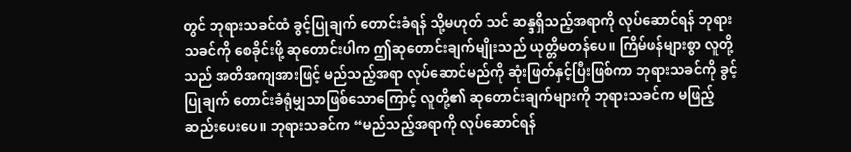တွင် ဘုရားသခင်ထံ ခွင့်ပြုချက် တောင်းခံရန် သို့မဟုတ် သင် ဆန္ဒရှိသည့်အရာကို လုပ်ဆောင်ရန် ဘုရားသခင်ကို စေခိုင်းဖို့ ဆုတောင်းပါက ဤဆုတောင်းချက်မျိုးသည် ယုတ္တိမတန်ပေ။ ကြိမ်ဖန်များစွာ လူတို့သည် အတိအကျအားဖြင့် မည်သည့်အရာ လုပ်ဆောင်မည်ကို ဆုံးဖြတ်နှင့်ပြီးဖြစ်ကာ ဘုရားသခင်ကို ခွင့်ပြုချက် တောင်းခံရုံမျှသာဖြစ်သောကြောင့် လူတို့၏ ဆုတောင်းချက်များကို ဘုရားသခင်က မဖြည့်ဆည်းပေးပေ။ ဘုရားသခင်က “မည်သည့်အရာကို လုပ်ဆောင်ရန်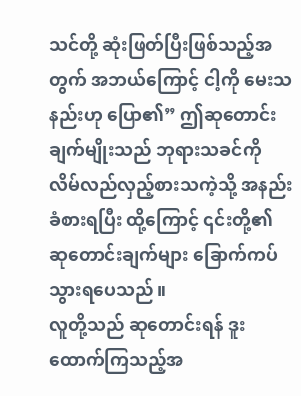သင်တို့ ဆုံးဖြတ်ပြီးဖြစ်သည့်အတွက် အဘယ်ကြောင့် ငါ့ကို မေးသနည်းဟု ပြော၏” ဤဆုတောင်းချက်မျိုးသည် ဘုရားသခင်ကို လိမ်လည်လှည့်စားသကဲ့သို့ အနည်းခံစားရပြီး ထို့ကြောင့် ၎င်းတို့၏ ဆုတောင်းချက်များ ခြောက်ကပ်သွားရပေသည်။
လူတို့သည် ဆုတောင်းရန် ဒူးထောက်ကြသည့်အ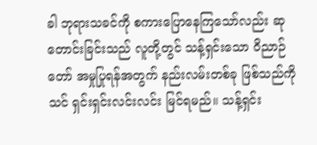ခါ ဘုရားသခင်ကို စကားပြောနေကြသော်လည်း ဆုတောင်းခြင်းသည် လူတို့တွင် သန့်ရှင်းသော ဝိညာဉ်တော် အမှုပြုရန်အတွက် နည်းလမ်းတစ်ခု ဖြစ်သည်ကို သင် ရှင်းရှင်းလင်းလင်း မြင်ရမည်။ သန့်ရှင်း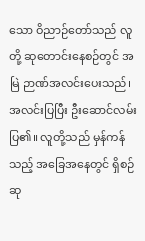သော ဝိညာဉ်တော်သည် လူတို့ ဆုတောင်းနေစဉ်တွင် အမြဲ ဉာဏ်အလင်းပေးသည်၊ အလင်းပြပြီး ဦးဆောင်လမ်းပြ၏။ လူတို့သည် မှန်ကန်သည့် အခြေအနေတွင် ရှိစဉ် ဆု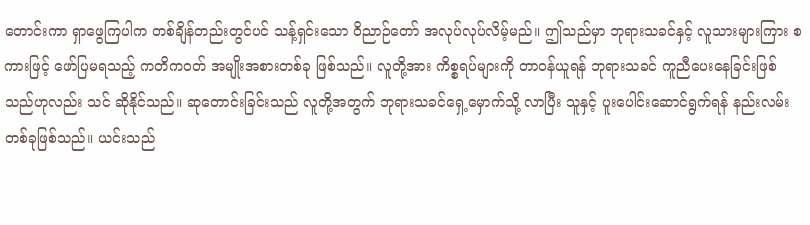တောင်းကာ ရှာဖွေကြပါက တစ်ချိန်တည်းတွင်ပင် သန့်ရှင်းသော ဝိညာဉ်တော် အလုပ်လုပ်လိမ့်မည်။ ဤသည်မှာ ဘုရားသခင်နှင့် လူသားများကြား စကားဖြင့် ဖော်ပြမရသည့် ကတိကဝတ် အမျိုးအစားတစ်ခု ဖြစ်သည်။ လူတို့အား ကိစ္စရပ်များကို တာဝန်ယူရန် ဘုရားသခင် ကူညီပေးနေခြင်းဖြစ်သည်ဟုလည်း သင် ဆိုနိုင်သည်။ ဆုတောင်းခြင်းသည် လူတို့အတွက် ဘုရားသခင်ရှေ့မှောက်သို့ လာပြီး သူနှင့် ပူးပေါင်းဆောင်ရွက်ရန် နည်းလမ်းတစ်ခုဖြစ်သည်။ ယင်းသည်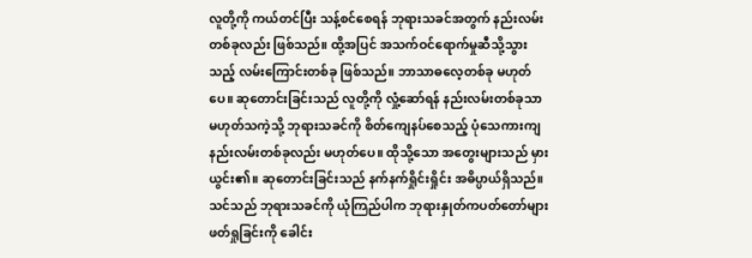လူတို့ကို ကယ်တင်ပြီး သန့်စင်စေရန် ဘုရားသခင်အတွက် နည်းလမ်းတစ်ခုလည်း ဖြစ်သည်။ ထို့အပြင် အသက်ဝင်ရောက်မှုဆီသို့သွားသည့် လမ်းကြောင်းတစ်ခု ဖြစ်သည်။ ဘာသာဓလေ့တစ်ခု မဟုတ်ပေ။ ဆုတောင်းခြင်းသည် လူတို့ကို လှုံ့ဆော်ရန် နည်းလမ်းတစ်ခုသာ မဟုတ်သကဲ့သို့ ဘုရားသခင်ကို စိတ်ကျေနပ်စေသည့် ပုံသေကားကျ နည်းလမ်းတစ်ခုလည်း မဟုတ်ပေ။ ထိုသို့သော အတွေးများသည် မှားယွင်း၏။ ဆုတောင်းခြင်းသည် နက်နက်ရှိုင်းရှိုင်း အဓိပ္ပာယ်ရှိသည်။ သင်သည် ဘုရားသခင်ကို ယုံကြည်ပါက ဘုရားနှုတ်ကပတ်တော်များ ဖတ်ရှုခြင်းကို ခေါင်း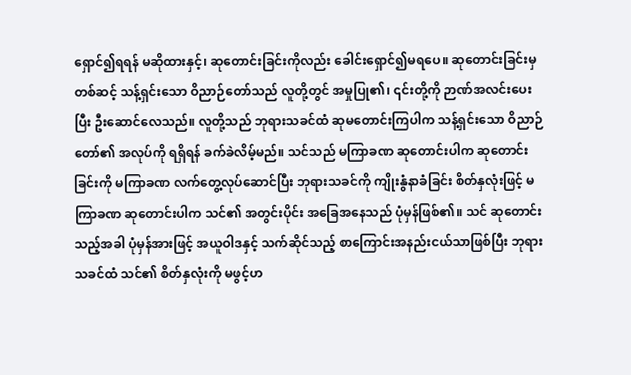ရှောင်၍ရရန် မဆိုထားနှင့်၊ ဆုတောင်းခြင်းကိုလည်း ခေါင်းရှောင်၍မရပေ။ ဆုတောင်းခြင်းမှတစ်ဆင့် သန့်ရှင်းသော ဝိညာဉ်တော်သည် လူတို့တွင် အမှုပြု၏၊ ၎င်းတို့ကို ဉာဏ်အလင်းပေးပြီး ဦးဆောင်လေသည်။ လူတို့သည် ဘုရားသခင်ထံ ဆုမတောင်းကြပါက သန့်ရှင်းသော ဝိညာဉ်တော်၏ အလုပ်ကို ရရှိရန် ခက်ခဲလိမ့်မည်။ သင်သည် မကြာခဏ ဆုတောင်းပါက ဆုတောင်းခြင်းကို မကြာခဏ လက်တွေ့လုပ်ဆောင်ပြီး ဘုရားသခင်ကို ကျိုးနွံနာခံခြင်း စိတ်နှလုံးဖြင့် မကြာခဏ ဆုတောင်းပါက သင်၏ အတွင်းပိုင်း အခြေအနေသည် ပုံမှန်ဖြစ်၏။ သင် ဆုတောင်းသည့်အခါ ပုံမှန်အားဖြင့် အယူဝါဒနှင့် သက်ဆိုင်သည့် စာကြောင်းအနည်းငယ်သာဖြစ်ပြီး ဘုရားသခင်ထံ သင်၏ စိတ်နှလုံးကို မဖွင့်ဟ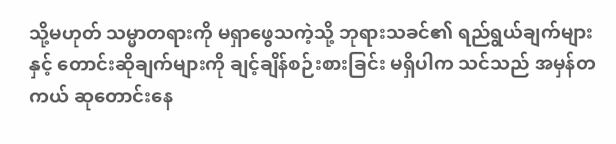သို့မဟုတ် သမ္မာတရားကို မရှာဖွေသကဲ့သို့ ဘုရားသခင်၏ ရည်ရွယ်ချက်များနှင့် တောင်းဆိုချက်များကို ချင့်ချိန်စဉ်းစားခြင်း မရှိပါက သင်သည် အမှန်တကယ် ဆုတောင်းနေ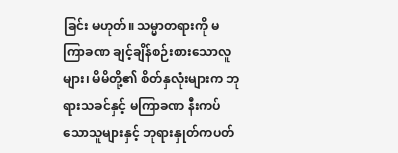ခြင်း မဟုတ်။ သမ္မာတရားကို မကြာခဏ ချင့်ချိန်စဉ်းစားသောလူများ၊ မိမိတို့၏ စိတ်နှလုံးများက ဘုရားသခင်နှင့် မကြာခဏ နီးကပ်သောသူများနှင့် ဘုရားနှုတ်ကပတ်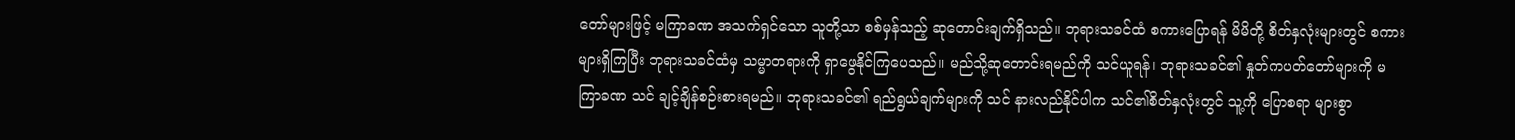တော်များဖြင့် မကြာခဏ အသက်ရှင်သော သူတို့သာ စစ်မှန်သည့် ဆုတောင်းချက်ရှိသည်။ ဘုရားသခင်ထံ စကားပြောရန် မိမိတို့ စိတ်နှလုံးများတွင် စကားများရှိကြပြီး ဘုရားသခင်ထံမှ သမ္မာတရားကို ရှာဖွေနိုင်ကြပေသည်။ မည်သို့ဆုတောင်းရမည်ကို သင်ယူရန်၊ ဘုရားသခင်၏ နှုတ်ကပတ်တော်များကို မကြာခဏ သင် ချင့်ချိန်စဉ်းစားရမည်။ ဘုရားသခင်၏ ရည်ရွယ်ချက်များကို သင် နားလည်နိုင်ပါက သင်၏စိတ်နှလုံးတွင် သူ့ကို ပြောစရာ များစွာ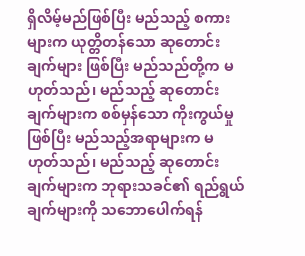ရှိလိမ့်မည်ဖြစ်ပြီး မည်သည့် စကားများက ယုတ္တိတန်သော ဆုတောင်းချက်များ ဖြစ်ပြီး မည်သည်တို့က မဟုတ်သည်၊ မည်သည့် ဆုတောင်းချက်များက စစ်မှန်သော ကိုးကွယ်မှုဖြစ်ပြီး မည်သည့်အရာများက မဟုတ်သည်၊ မည်သည့် ဆုတောင်းချက်များက ဘုရားသခင်၏ ရည်ရွယ်ချက်များကို သဘောပေါက်ရန်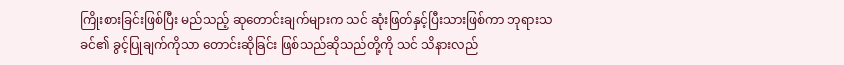ကြိုးစားခြင်းဖြစ်ပြီး မည်သည့် ဆုတောင်းချက်များက သင် ဆုံးဖြတ်နှင့်ပြီးသားဖြစ်ကာ ဘုရားသခင်၏ ခွင့်ပြုချက်ကိုသာ တောင်းဆိုခြင်း ဖြစ်သည်ဆိုသည်တို့ကို သင် သိနားလည်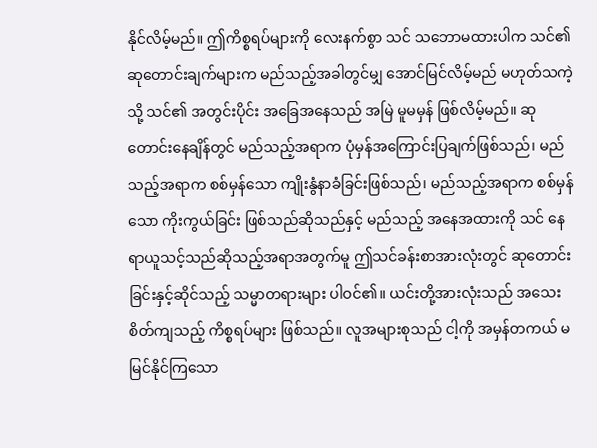နိုင်လိမ့်မည်။ ဤကိစ္စရပ်များကို လေးနက်စွာ သင် သဘောမထားပါက သင်၏ ဆုတောင်းချက်များက မည်သည့်အခါတွင်မျှ အောင်မြင်လိမ့်မည် မဟုတ်သကဲ့သို့ သင်၏ အတွင်းပိုင်း အခြေအနေသည် အမြဲ မူမမှန် ဖြစ်လိမ့်မည်။ ဆုတောင်းနေချိန်တွင် မည်သည့်အရာက ပုံမှန်အကြောင်းပြချက်ဖြစ်သည်၊ မည်သည့်အရာက စစ်မှန်သော ကျိုးနွံနာခံခြင်းဖြစ်သည်၊ မည်သည့်အရာက စစ်မှန်သော ကိုးကွယ်ခြင်း ဖြစ်သည်ဆိုသည်နှင့် မည်သည့် အနေအထားကို သင် နေရာယူသင့်သည်ဆိုသည့်အရာအတွက်မူ ဤသင်ခန်းစာအားလုံးတွင် ဆုတောင်းခြင်းနှင့်ဆိုင်သည့် သမ္မာတရားများ ပါဝင်၏။ ယင်းတို့အားလုံးသည် အသေးစိတ်ကျသည့် ကိစ္စရပ်များ ဖြစ်သည်။ လူအများစုသည် ငါ့ကို အမှန်တကယ် မမြင်နိုင်ကြသော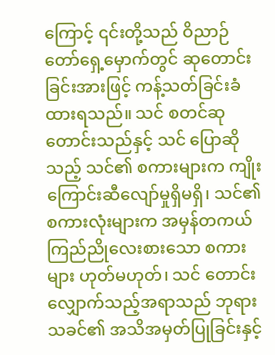ကြောင့် ၎င်းတို့သည် ဝိညာဉ်တော်ရှေ့မှောက်တွင် ဆုတောင်းခြင်းအားဖြင့် ကန့်သတ်ခြင်းခံထားရသည်။ သင် စတင်ဆုတောင်းသည်နှင့် သင် ပြောဆိုသည့် သင်၏ စကားများက ကျိုးကြောင်းဆီလျော်မှုရှိမရှိ၊ သင်၏ စကားလုံးများက အမှန်တကယ် ကြည်ညိုလေးစားသော စကားများ ဟုတ်မဟုတ်၊ သင် တောင်းလျှောက်သည့်အရာသည် ဘုရားသခင်၏ အသိအမှတ်ပြုခြင်းနှင့်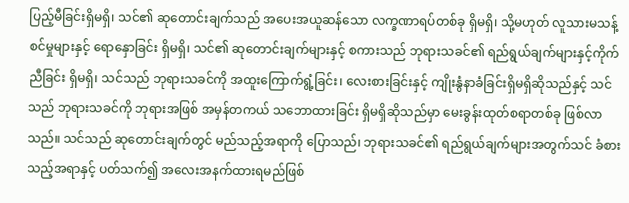ပြည့်မီခြင်းရှိမရှိ၊ သင်၏ ဆုတောင်းချက်သည် အပေးအယူဆန်သော လက္ခဏာရပ်တစ်ခု ရှိမရှိ၊ သို့မဟုတ် လူသားမသန့်စင်မှုများနှင့် ရောနှောခြင်း ရှိမရှိ၊ သင်၏ ဆုတောင်းချက်များနှင့် စကားသည် ဘုရားသခင်၏ ရည်ရွယ်ချက်များနှင့်ကိုက်ညီခြင်း ရှိမရှိ၊ သင်သည် ဘုရားသခင်ကို အထူးကြောက်ရွံ့ခြင်း၊ လေးစားခြင်းနှင့် ကျိုးနွံနာခံခြင်းရှိမရှိဆိုသည်နှင့် သင်သည် ဘုရားသခင်ကို ဘုရားအဖြစ် အမှန်တကယ် သဘောထားခြင်း ရှိမရှိဆိုသည်မှာ မေးခွန်းထုတ်စရာတစ်ခု ဖြစ်လာသည်။ သင်သည် ဆုတောင်းချက်တွင် မည်သည့်အရာကို ပြောသည်၊ ဘုရားသခင်၏ ရည်ရွယ်ချက်များအတွက်သင် ခံစားသည့်အရာနှင့် ပတ်သက်၍ အလေးအနက်ထားရမည်ဖြစ်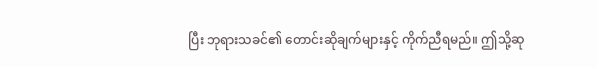ပြီး ဘုရားသခင်၏ တောင်းဆိုချက်များနှင့် ကိုက်ညီရမည်။ ဤသို့ဆု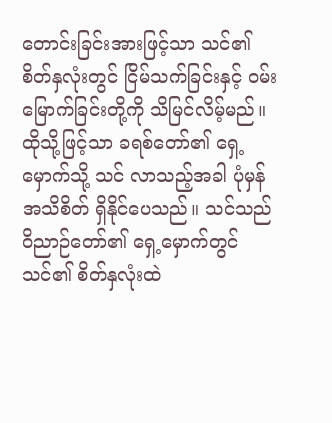တောင်းခြင်းအားဖြင့်သာ သင်၏ စိတ်နှလုံးတွင် ငြိမ်သက်ခြင်းနှင့် ဝမ်းမြောက်ခြင်းတို့ကို သိမြင်လိမ့်မည်။ ထိုသို့ဖြင့်သာ ခရစ်တော်၏ ရှေ့မှောက်သို့ သင် လာသည့်အခါ ပုံမှန်အသိစိတ် ရှိနိုင်ပေသည်။ သင်သည် ဝိညာဉ်တော်၏ ရှေ့မှောက်တွင် သင်၏ စိတ်နှလုံးထဲ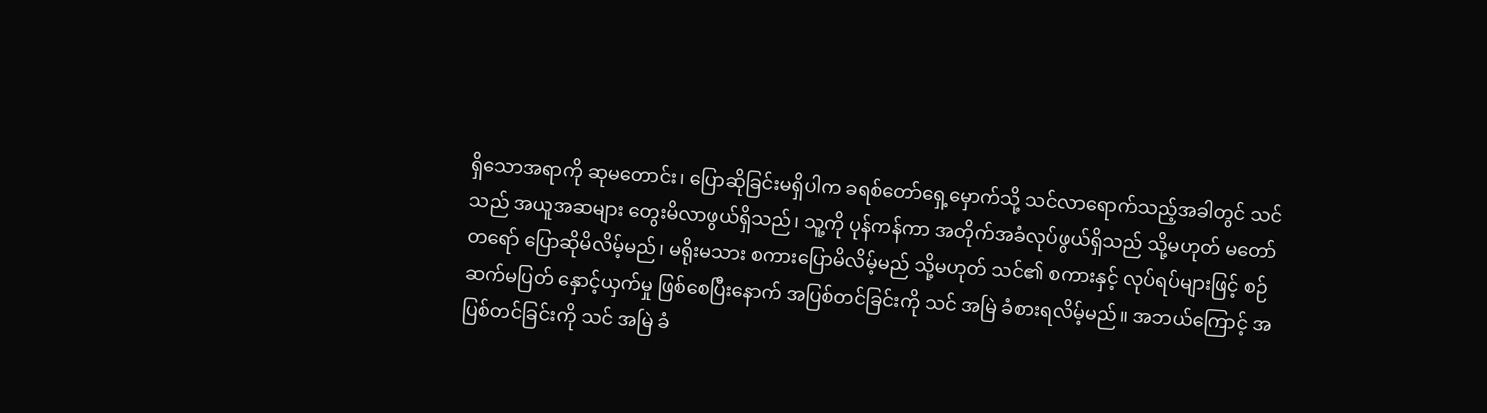ရှိသောအရာကို ဆုမတောင်း၊ ပြောဆိုခြင်းမရှိပါက ခရစ်တော်ရှေ့မှောက်သို့ သင်လာရောက်သည့်အခါတွင် သင်သည် အယူအဆများ တွေးမိလာဖွယ်ရှိသည်၊ သူ့ကို ပုန်ကန်ကာ အတိုက်အခံလုပ်ဖွယ်ရှိသည် သို့မဟုတ် မတော်တရော် ပြောဆိုမိလိမ့်မည်၊ မရိုးမသား စကားပြောမိလိမ့်မည် သို့မဟုတ် သင်၏ စကားနှင့် လုပ်ရပ်များဖြင့် စဉ်ဆက်မပြတ် နှောင့်ယှက်မှု ဖြစ်စေပြီးနောက် အပြစ်တင်ခြင်းကို သင် အမြဲ ခံစားရလိမ့်မည်။ အဘယ်ကြောင့် အပြစ်တင်ခြင်းကို သင် အမြဲ ခံ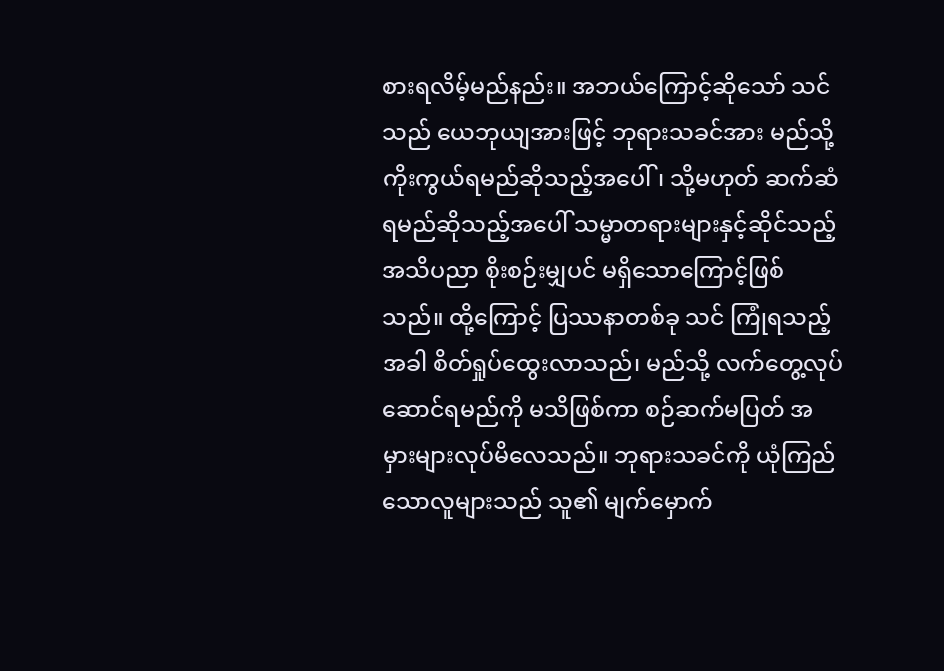စားရလိမ့်မည်နည်း။ အဘယ်ကြောင့်ဆိုသော် သင်သည် ယေဘုယျအားဖြင့် ဘုရားသခင်အား မည်သို့ ကိုးကွယ်ရမည်ဆိုသည့်အပေါ်၊ သို့မဟုတ် ဆက်ဆံရမည်ဆိုသည့်အပေါ် သမ္မာတရားများနှင့်ဆိုင်သည့် အသိပညာ စိုးစဉ်းမျှပင် မရှိသောကြောင့်ဖြစ်သည်။ ထို့ကြောင့် ပြဿနာတစ်ခု သင် ကြုံရသည့်အခါ စိတ်ရှုပ်ထွေးလာသည်၊ မည်သို့ လက်တွေ့လုပ်ဆောင်ရမည်ကို မသိဖြစ်ကာ စဉ်ဆက်မပြတ် အမှားများလုပ်မိလေသည်။ ဘုရားသခင်ကို ယုံကြည်သောလူများသည် သူ၏ မျက်မှောက်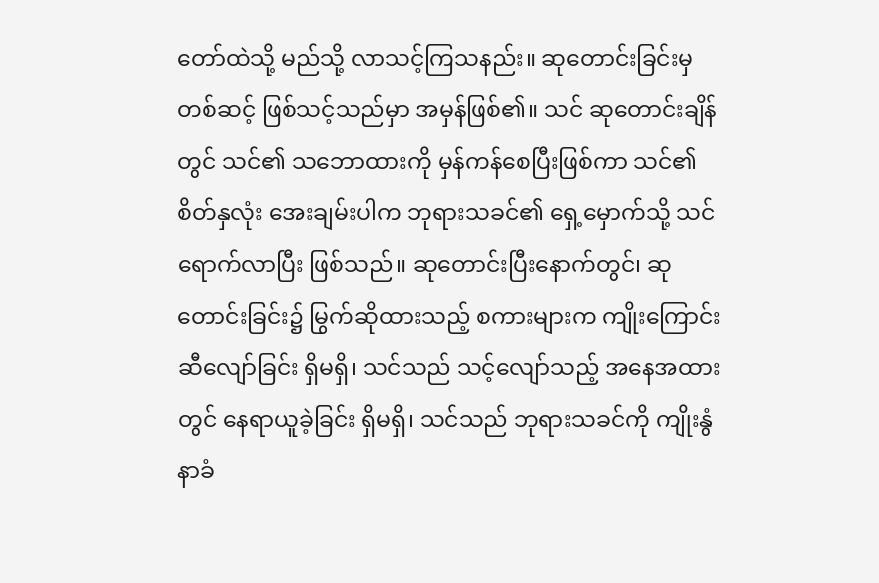တော်ထဲသို့ မည်သို့ လာသင့်ကြသနည်း။ ဆုတောင်းခြင်းမှတစ်ဆင့် ဖြစ်သင့်သည်မှာ အမှန်ဖြစ်၏။ သင် ဆုတောင်းချိန်တွင် သင်၏ သဘောထားကို မှန်ကန်စေပြီးဖြစ်ကာ သင်၏ စိတ်နှလုံး အေးချမ်းပါက ဘုရားသခင်၏ ရှေ့မှောက်သို့ သင် ရောက်လာပြီး ဖြစ်သည်။ ဆုတောင်းပြီးနောက်တွင်၊ ဆုတောင်းခြင်း၌ မြွက်ဆိုထားသည့် စကားများက ကျိုးကြောင်းဆီလျော်ခြင်း ရှိမရှိ၊ သင်သည် သင့်လျော်သည့် အနေအထားတွင် နေရာယူခဲ့ခြင်း ရှိမရှိ၊ သင်သည် ဘုရားသခင်ကို ကျိုးနွံနာခံ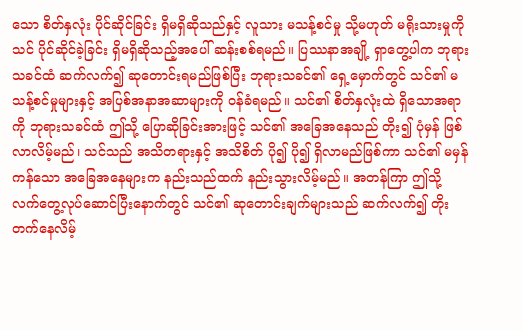သော စိတ်နှလုံး ပိုင်ဆိုင်ခြင်း ရှိမရှိဆိုသည်နှင့် လူသား မသန့်စင်မှု သို့မဟုတ် မရိုးသားမှုကို သင် ပိုင်ဆိုင်ခဲ့ခြင်း ရှိမရှိဆိုသည့်အပေါ် ဆန်းစစ်ရမည်။ ပြဿနာအချို့ ရှာတွေ့ပါက ဘုရားသခင်ထံ ဆက်လက်၍ ဆုတောင်းရမည်ဖြစ်ပြီး ဘုရားသခင်၏ ရှေ့မှောက်တွင် သင်၏ မသန့်စင်မှုများနှင့် အပြစ်အနာအဆာများကို ဝန်ခံရမည်။ သင်၏ စိတ်နှလုံးထဲ ရှိသောအရာကို ဘုရားသခင်ထံ ဤသို့ ပြောဆိုခြင်းအားဖြင့် သင်၏ အခြေအနေသည် တိုး၍ ပုံမှန် ဖြစ်လာလိမ့်မည်၊ သင်သည် အသိတရားနှင့် အသိစိတ် ပို၍ ပို၍ ရှိလာမည်ဖြစ်ကာ သင်၏ မမှန်ကန်သော အခြေအနေများက နည်းသည်ထက် နည်းသွားလိမ့်မည်။ အတန်ကြာ ဤသို့ လက်တွေ့လုပ်ဆောင်ပြီးနောက်တွင် သင်၏ ဆုတောင်းချက်များသည် ဆက်လက်၍ တိုးတက်နေလိမ့်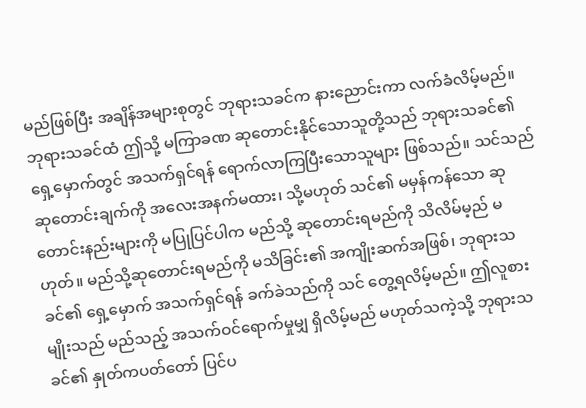မည်ဖြစ်ပြီး အချိန်အများစုတွင် ဘုရားသခင်က နားညောင်းကာ လက်ခံလိမ့်မည်။ ဘုရားသခင်ထံ ဤသို့ မကြာခဏ ဆုတောင်းနိုင်သောသူတို့သည် ဘုရားသခင်၏ ရှေ့မှောက်တွင် အသက်ရှင်ရန် ရောက်လာကြပြီးသောသူများ ဖြစ်သည်။ သင်သည် ဆုတောင်းချက်ကို အလေးအနက်မထား၊ သို့မဟုတ် သင်၏ မမှန်ကန်သော ဆုတောင်းနည်းများကို မပြုပြင်ပါက မည်သို့ ဆုတောင်းရမည်ကို သိလိမ်မ့ည် မဟုတ်။ မည်သို့ဆုတောင်းရမည်ကို မသိခြင်း၏ အကျိုးဆက်အဖြစ်၊ ဘုရားသခင်၏ ရှေ့မှောက် အသက်ရှင်ရန် ခက်ခဲသည်ကို သင် တွေ့ရလိမ့်မည်။ ဤလူစားမျိုးသည် မည်သည့် အသက်ဝင်ရောက်မှုမျှ ရှိလိမ့်မည် မဟုတ်သကဲ့သို့ ဘုရားသခင်၏ နှုတ်ကပတ်တော် ပြင်ပ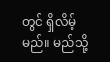တွင် ရှိလိမ့်မည်။ မည်သို့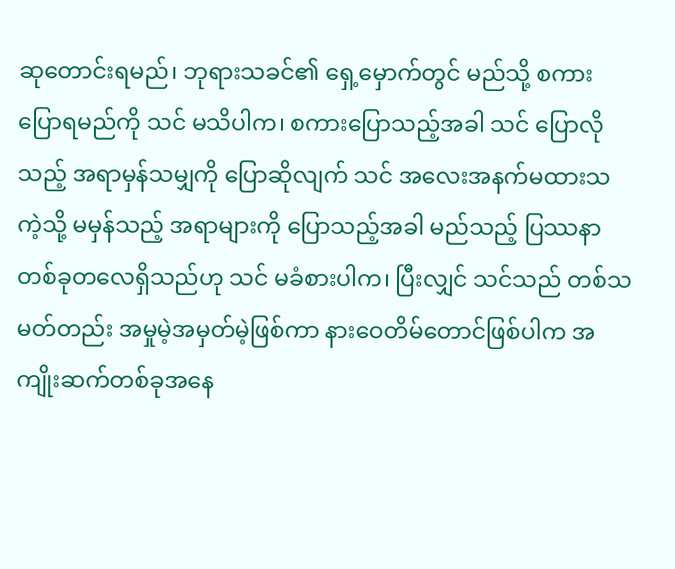ဆုတောင်းရမည်၊ ဘုရားသခင်၏ ရှေ့မှောက်တွင် မည်သို့ စကားပြောရမည်ကို သင် မသိပါက၊ စကားပြောသည့်အခါ သင် ပြောလိုသည့် အရာမှန်သမျှကို ပြောဆိုလျက် သင် အလေးအနက်မထားသကဲ့သို့ မမှန်သည့် အရာများကို ပြောသည့်အခါ မည်သည့် ပြဿနာတစ်ခုတလေရှိသည်ဟု သင် မခံစားပါက၊ ပြီးလျှင် သင်သည် တစ်သမတ်တည်း အမှုမဲ့အမှတ်မဲ့ဖြစ်ကာ နားဝေတိမ်တောင်ဖြစ်ပါက အကျိုးဆက်တစ်ခုအနေ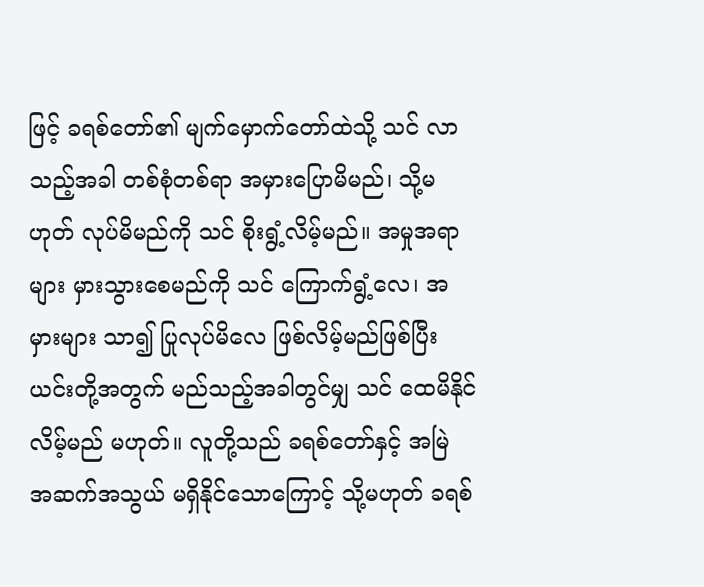ဖြင့် ခရစ်တော်၏ မျက်မှောက်တော်ထဲသို့ သင် လာသည့်အခါ တစ်စုံတစ်ရာ အမှားပြောမိမည်၊ သို့မဟုတ် လုပ်မိမည်ကို သင် စိုးရွံ့လိမ့်မည်။ အမှုအရာများ မှားသွားစေမည်ကို သင် ကြောက်ရွံ့လေ၊ အမှားများ သာ၍ ပြုလုပ်မိလေ ဖြစ်လိမ့်မည်ဖြစ်ပြီး ယင်းတို့အတွက် မည်သည့်အခါတွင်မျှ သင် ထေမိနိုင်လိမ့်မည် မဟုတ်။ လူတို့သည် ခရစ်တော်နှင့် အမြဲ အဆက်အသွယ် မရှိနိုင်သောကြောင့် သို့မဟုတ် ခရစ်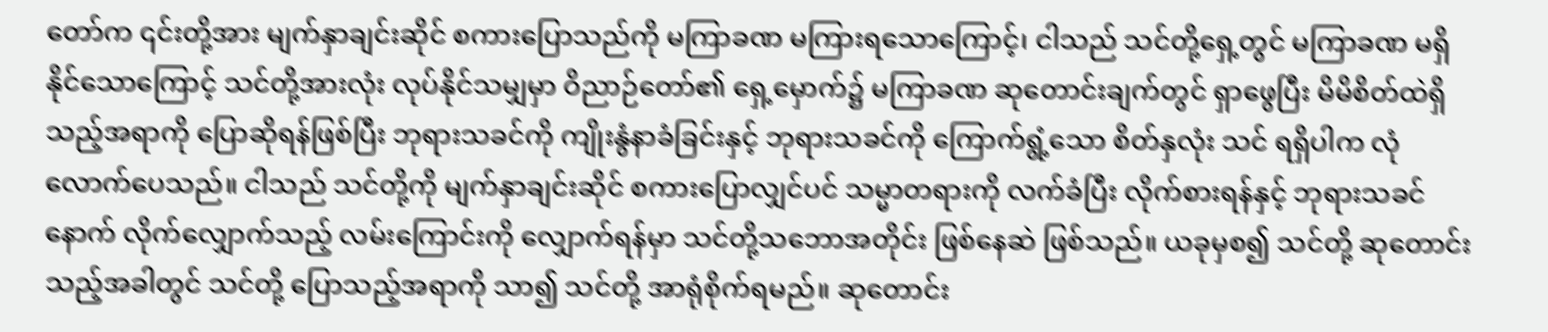တော်က ၎င်းတို့အား မျက်နှာချင်းဆိုင် စကားပြောသည်ကို မကြာခဏ မကြားရသောကြောင့်၊ ငါသည် သင်တို့ရှေ့တွင် မကြာခဏ မရှိနိုင်သောကြောင့် သင်တို့အားလုံး လုပ်နိုင်သမျှမှာ ဝိညာဉ်တော်၏ ရှေ့မှောက်၌ မကြာခဏ ဆုတောင်းချက်တွင် ရှာဖွေပြီး မိမိစိတ်ထဲရှိသည့်အရာကို ပြောဆိုရန်ဖြစ်ပြီး ဘုရားသခင်ကို ကျိုးနွံနာခံခြင်းနှင့် ဘုရားသခင်ကို ကြောက်ရွံ့သော စိတ်နှလုံး သင် ရရှိပါက လုံလောက်ပေသည်။ ငါသည် သင်တို့ကို မျက်နှာချင်းဆိုင် စကားပြောလျှင်ပင် သမ္မာတရားကို လက်ခံပြီး လိုက်စားရန်နှင့် ဘုရားသခင်နောက် လိုက်လျှောက်သည့် လမ်းကြောင်းကို လျှောက်ရန်မှာ သင်တို့သဘောအတိုင်း ဖြစ်နေဆဲ ဖြစ်သည်။ ယခုမှစ၍ သင်တို့ ဆုတောင်းသည့်အခါတွင် သင်တို့ ပြောသည့်အရာကို သာ၍ သင်တို့ အာရုံစိုက်ရမည်။ ဆုတောင်း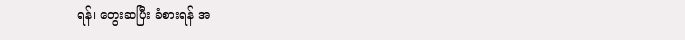ရန်၊ တွေးဆပြီး ခံစားရန် အ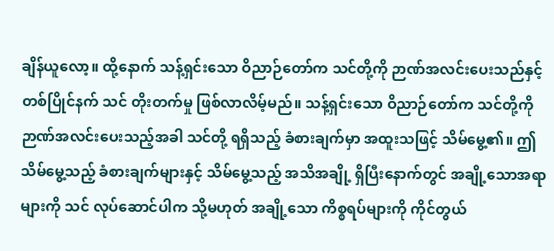ချိန်ယူလော့။ ထို့နောက် သန့်ရှင်းသော ဝိညာဉ်တော်က သင်တို့ကို ဉာဏ်အလင်းပေးသည်နှင့်တစ်ပြိုင်နက် သင် တိုးတက်မှု ဖြစ်လာလိမ့်မည်။ သန့်ရှင်းသော ဝိညာဉ်တော်က သင်တို့ကို ဉာဏ်အလင်းပေးသည့်အခါ သင်တို့ ရရှိသည့် ခံစားချက်မှာ အထူးသဖြင့် သိမ်မွေ့၏။ ဤသိမ်မွေ့သည့် ခံစားချက်များနှင့် သိမ်မွေ့သည့် အသိအချို့ ရှိပြီးနောက်တွင် အချို့သောအရာများကို သင် လုပ်ဆောင်ပါက သို့မဟုတ် အချို့သော ကိစ္စရပ်များကို ကိုင်တွယ်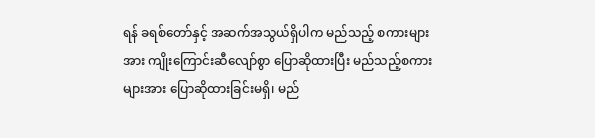ရန် ခရစ်တော်နှင့် အဆက်အသွယ်ရှိပါက မည်သည့် စကားများအား ကျိုးကြောင်းဆီလျော်စွာ ပြောဆိုထားပြီး မည်သည့်စကားများအား ပြောဆိုထားခြင်းမရှိ၊ မည်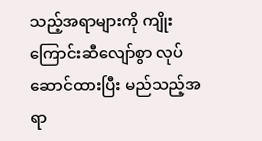သည့်အရာများကို ကျိုးကြောင်းဆီလျော်စွာ လုပ်ဆောင်ထားပြီး မည်သည့်အရာ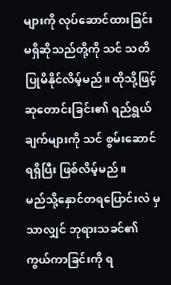များကို လုပ်ဆောင်ထားခြင်း မရှိဆိုသည်တို့ကို သင် သတိပြုမိနိုင်လိမ့်မည်။ ထိုသို့ဖြင့် ဆုတောင်းခြင်း၏ ရည်ရွယ်ချက်များကို သင် စွမ်းဆောင်ရရှိပြီး ဖြစ်လိမ့်မည်။
မည်သို့နှောင်တရပြောင်းလဲ မှသာလျှင် ဘုရားသခင်၏ ကွယ်ကာခြင်းကို ရ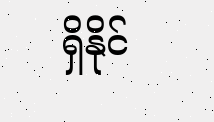ရှိနိုင်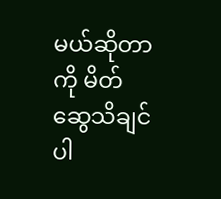မယ်ဆိုတာကို မိတ်ဆွေသိချင်ပါ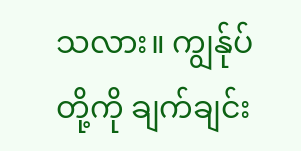သလား။ ကျွန်ုပ်တို့ကို ချက်ချင်း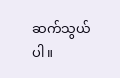ဆက်သွယ်ပါ။